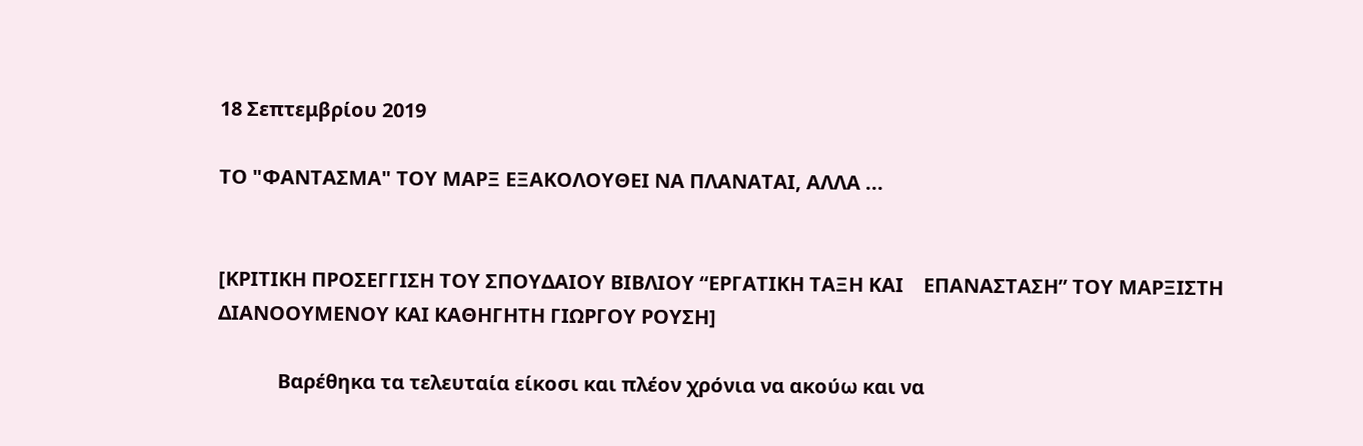18 Σεπτεμβρίου 2019

ΤΟ "ΦΑΝΤΑΣΜΑ" ΤΟΥ ΜΑΡΞ ΕΞΑΚΟΛΟΥΘΕΙ ΝΑ ΠΛΑΝΑΤΑΙ, ΑΛΛΑ ...


[ΚΡΙΤΙΚΗ ΠΡΟΣΕΓΓΙΣΗ ΤΟΥ ΣΠΟΥΔΑΙΟΥ ΒΙΒΛΙΟΥ “ΕΡΓΑΤΙΚΗ ΤΑΞΗ ΚΑΙ    ΕΠΑΝΑΣΤΑΣΗ” ΤΟΥ ΜΑΡΞΙΣΤΗ ΔΙΑΝΟΟΥΜΕΝΟΥ ΚΑΙ ΚΑΘΗΓΗΤΗ ΓΙΩΡΓΟΥ ΡΟΥΣΗ]

            Βαρέθηκα τα τελευταία είκοσι και πλέον χρόνια να ακούω και να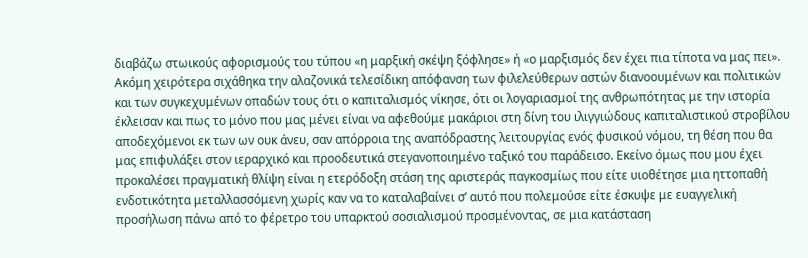διαβάζω στωικούς αφορισμούς του τύπου «η μαρξική σκέψη ξόφλησε» ή «ο μαρξισμός δεν έχει πια τίποτα να μας πει». Ακόμη χειρότερα σιχάθηκα την αλαζονικά τελεσίδικη απόφανση των φιλελεύθερων αστών διανοουμένων και πολιτικών και των συγκεχυμένων οπαδών τους ότι ο καπιταλισμός νίκησε, ότι οι λογαριασμοί της ανθρωπότητας με την ιστορία έκλεισαν και πως το μόνο που μας μένει είναι να αφεθούμε μακάριοι στη δίνη του ιλιγγιώδους καπιταλιστικού στροβίλου αποδεχόμενοι εκ των ων ουκ άνευ, σαν απόρροια της αναπόδραστης λειτουργίας ενός φυσικού νόμου, τη θέση που θα μας επιφυλάξει στον ιεραρχικό και προοδευτικά στεγανοποιημένο ταξικό του παράδεισο. Εκείνο όμως που μου έχει προκαλέσει πραγματική θλίψη είναι η ετερόδοξη στάση της αριστεράς παγκοσμίως που είτε υιοθέτησε μια ηττοπαθή ενδοτικότητα μεταλλασσόμενη χωρίς καν να το καταλαβαίνει σ’ αυτό που πολεμούσε είτε έσκυψε με ευαγγελική προσήλωση πάνω από το φέρετρο του υπαρκτού σοσιαλισμού προσμένοντας, σε μια κατάσταση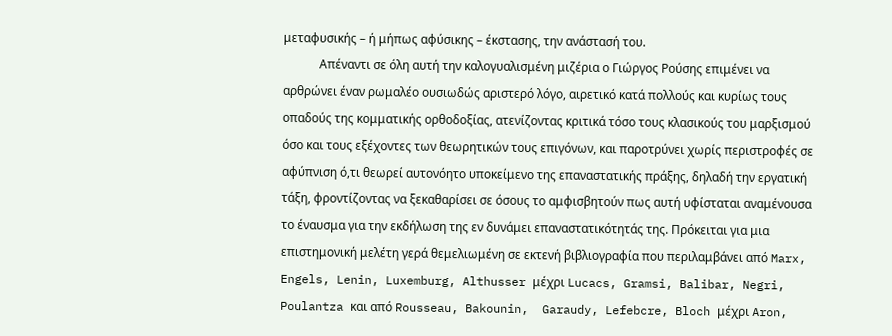μεταφυσικής – ή μήπως αφύσικης – έκστασης, την ανάστασή του.
            Απέναντι σε όλη αυτή την καλογυαλισμένη μιζέρια ο Γιώργος Ρούσης επιμένει να αρθρώνει έναν ρωμαλέο ουσιωδώς αριστερό λόγο, αιρετικό κατά πολλούς και κυρίως τους οπαδούς της κομματικής ορθοδοξίας, ατενίζοντας κριτικά τόσο τους κλασικούς του μαρξισμού όσο και τους εξέχοντες των θεωρητικών τους επιγόνων, και παροτρύνει χωρίς περιστροφές σε αφύπνιση ό,τι θεωρεί αυτονόητο υποκείμενο της επαναστατικής πράξης, δηλαδή την εργατική τάξη, φροντίζοντας να ξεκαθαρίσει σε όσους το αμφισβητούν πως αυτή υφίσταται αναμένουσα το έναυσμα για την εκδήλωση της εν δυνάμει επαναστατικότητάς της. Πρόκειται για μια επιστημονική μελέτη γερά θεμελιωμένη σε εκτενή βιβλιογραφία που περιλαμβάνει από Marx, Engels, Lenin, Luxemburg, Althusser μέχρι Lucacs, Gramsi, Balibar, Negri,  Poulantza και από Rousseau, Bakounin,  Garaudy, Lefebcre, Bloch μέχρι Aron,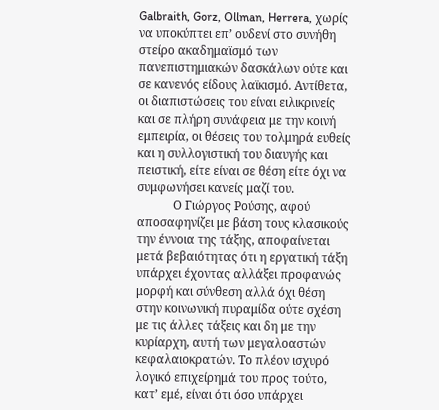Galbraith, Gorz, Ollman, Herrera, χωρίς να υποκύπτει επ’ ουδενί στο συνήθη στείρο ακαδημαϊσμό των πανεπιστημιακών δασκάλων ούτε και σε κανενός είδους λαϊκισμό. Αντίθετα, οι διαπιστώσεις του είναι ειλικρινείς και σε πλήρη συνάφεια με την κοινή εμπειρία, οι θέσεις του τολμηρά ευθείς και η συλλογιστική του διαυγής και πειστική, είτε είναι σε θέση είτε όχι να συμφωνήσει κανείς μαζί του.
            Ο Γιώργος Ρούσης, αφού αποσαφηνίζει με βάση τους κλασικούς την έννοια της τάξης, αποφαίνεται μετά βεβαιότητας ότι η εργατική τάξη υπάρχει έχοντας αλλάξει προφανώς μορφή και σύνθεση αλλά όχι θέση στην κοινωνική πυραμίδα ούτε σχέση με τις άλλες τάξεις και δη με την κυρίαρχη, αυτή των μεγαλοαστών κεφαλαιοκρατών. Το πλέον ισχυρό λογικό επιχείρημά του προς τούτο, κατ’ εμέ, είναι ότι όσο υπάρχει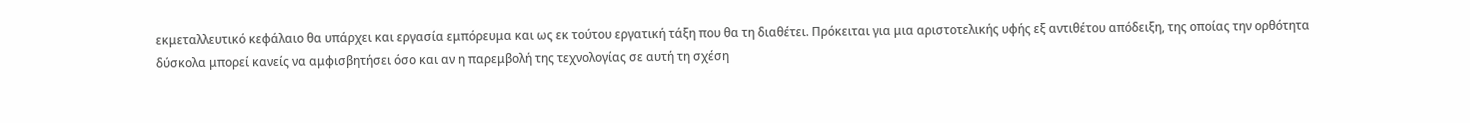εκμεταλλευτικό κεφάλαιο θα υπάρχει και εργασία εμπόρευμα και ως εκ τούτου εργατική τάξη που θα τη διαθέτει. Πρόκειται για μια αριστοτελικής υφής εξ αντιθέτου απόδειξη, της οποίας την ορθότητα δύσκολα μπορεί κανείς να αμφισβητήσει όσο και αν η παρεμβολή της τεχνολογίας σε αυτή τη σχέση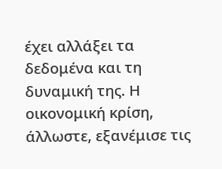έχει αλλάξει τα δεδομένα και τη δυναμική της. Η οικονομική κρίση, άλλωστε, εξανέμισε τις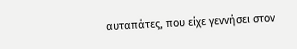αυταπάτες, που είχε γεννήσει στον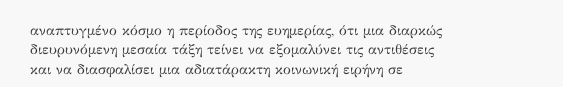αναπτυγμένο κόσμο η περίοδος της ευημερίας, ότι μια διαρκώς διευρυνόμενη μεσαία τάξη τείνει να εξομαλύνει τις αντιθέσεις και να διασφαλίσει μια αδιατάρακτη κοινωνική ειρήνη σε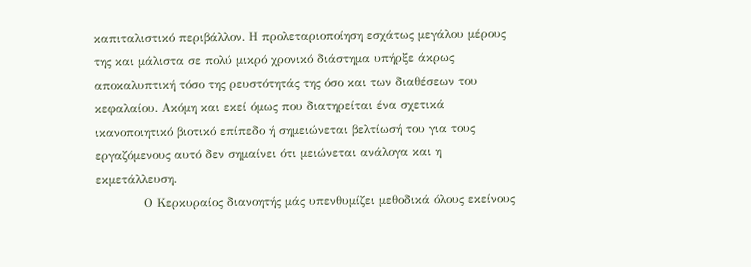καπιταλιστικό περιβάλλον. Η προλεταριοποίηση εσχάτως μεγάλου μέρους της και μάλιστα σε πολύ μικρό χρονικό διάστημα υπήρξε άκρως αποκαλυπτική τόσο της ρευστότητάς της όσο και των διαθέσεων του κεφαλαίου. Ακόμη και εκεί όμως που διατηρείται ένα σχετικά ικανοποιητικό βιοτικό επίπεδο ή σημειώνεται βελτίωσή του για τους εργαζόμενους αυτό δεν σημαίνει ότι μειώνεται ανάλογα και η εκμετάλλευση.
            Ο Κερκυραίος διανοητής μάς υπενθυμίζει μεθοδικά όλους εκείνους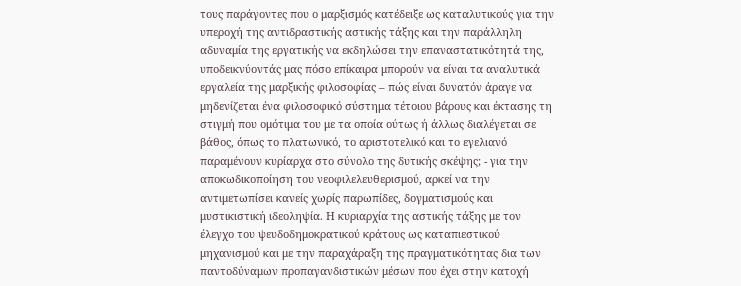τους παράγοντες που ο μαρξισμός κατέδειξε ως καταλυτικούς για την υπεροχή της αντιδραστικής αστικής τάξης και την παράλληλη αδυναμία της εργατικής να εκδηλώσει την επαναστατικότητά της, υποδεικνύοντάς μας πόσο επίκαιρα μπορούν να είναι τα αναλυτικά εργαλεία της μαρξικής φιλοσοφίας – πώς είναι δυνατόν άραγε να μηδενίζεται ένα φιλοσοφικό σύστημα τέτοιου βάρους και έκτασης τη στιγμή που ομότιμα του με τα οποία ούτως ή άλλως διαλέγεται σε βάθος, όπως το πλατωνικό, το αριστοτελικό και το εγελιανό παραμένουν κυρίαρχα στο σύνολο της δυτικής σκέψης; - για την αποκωδικοποίηση του νεοφιλελευθερισμού, αρκεί να την αντιμετωπίσει κανείς χωρίς παρωπίδες, δογματισμούς και μυστικιστική ιδεοληψία. Η κυριαρχία της αστικής τάξης με τον έλεγχο του ψευδοδημοκρατικού κράτους ως καταπιεστικού μηχανισμού και με την παραχάραξη της πραγματικότητας δια των παντοδύναμων προπαγανδιστικών μέσων που έχει στην κατοχή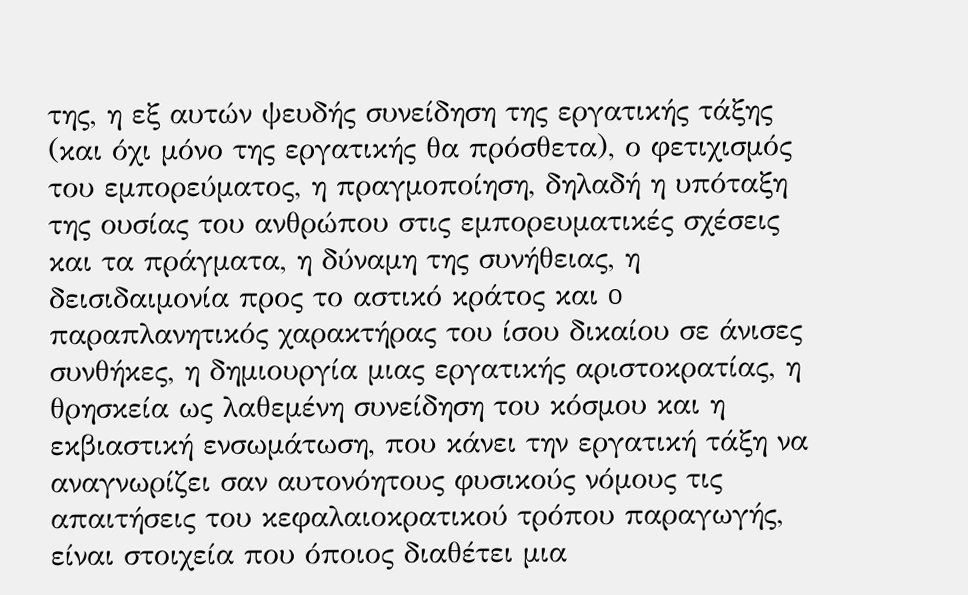της, η εξ αυτών ψευδής συνείδηση της εργατικής τάξης (και όχι μόνο της εργατικής θα πρόσθετα), ο φετιχισμός του εμπορεύματος, η πραγμοποίηση, δηλαδή η υπόταξη της ουσίας του ανθρώπου στις εμπορευματικές σχέσεις και τα πράγματα, η δύναμη της συνήθειας, η δεισιδαιμονία προς το αστικό κράτος και o παραπλανητικός χαρακτήρας του ίσου δικαίου σε άνισες συνθήκες, η δημιουργία μιας εργατικής αριστοκρατίας, η θρησκεία ως λαθεμένη συνείδηση του κόσμου και η εκβιαστική ενσωμάτωση, που κάνει την εργατική τάξη να αναγνωρίζει σαν αυτονόητους φυσικούς νόμους τις απαιτήσεις του κεφαλαιοκρατικού τρόπου παραγωγής, είναι στοιχεία που όποιος διαθέτει μια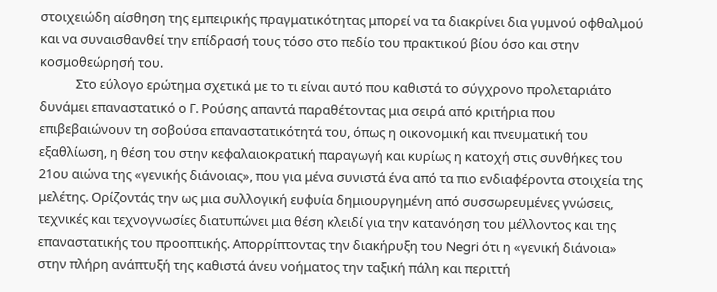στοιχειώδη αίσθηση της εμπειρικής πραγματικότητας μπορεί να τα διακρίνει δια γυμνού οφθαλμού και να συναισθανθεί την επίδρασή τους τόσο στο πεδίο του πρακτικού βίου όσο και στην κοσμοθεώρησή του.
            Στο εύλογο ερώτημα σχετικά με το τι είναι αυτό που καθιστά το σύγχρονο προλεταριάτο δυνάμει επαναστατικό ο Γ. Ρούσης απαντά παραθέτοντας μια σειρά από κριτήρια που επιβεβαιώνουν τη σοβούσα επαναστατικότητά του, όπως η οικονομική και πνευματική του εξαθλίωση, η θέση του στην κεφαλαιοκρατική παραγωγή και κυρίως η κατοχή στις συνθήκες του 21ου αιώνα της «γενικής διάνοιας», που για μένα συνιστά ένα από τα πιο ενδιαφέροντα στοιχεία της μελέτης. Ορίζοντάς την ως μια συλλογική ευφυία δημιουργημένη από συσσωρευμένες γνώσεις, τεχνικές και τεχνογνωσίες διατυπώνει μια θέση κλειδί για την κατανόηση του μέλλοντος και της επαναστατικής του προοπτικής. Απορρίπτοντας την διακήρυξη του Negri ότι η «γενική διάνοια» στην πλήρη ανάπτυξή της καθιστά άνευ νοήματος την ταξική πάλη και περιττή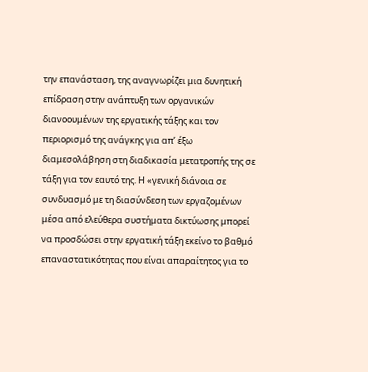την επανάσταση, της αναγνωρίζει μια δυνητική επίδραση στην ανάπτυξη των οργανικών διανοουμένων της εργατικής τάξης και τον περιορισμό της ανάγκης για απ’ έξω διαμεσολάβηση στη διαδικασία μετατροπής της σε τάξη για τον εαυτό της. Η «γενική διάνοια σε συνδυασμό με τη διασύνδεση των εργαζομένων μέσα από ελεύθερα συστήματα δικτύωσης μπορεί να προσδώσει στην εργατική τάξη εκείνο το βαθμό επαναστατικότητας που είναι απαραίτητος για το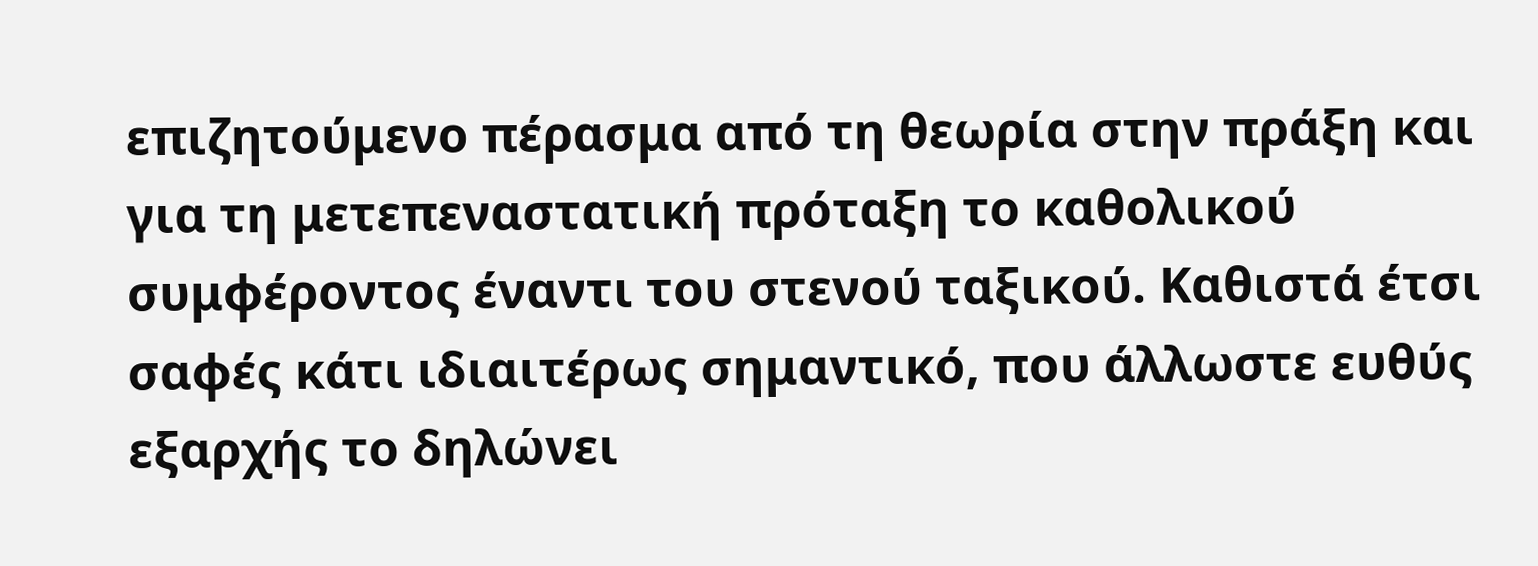επιζητούμενο πέρασμα από τη θεωρία στην πράξη και για τη μετεπεναστατική πρόταξη το καθολικού συμφέροντος έναντι του στενού ταξικού. Καθιστά έτσι σαφές κάτι ιδιαιτέρως σημαντικό, που άλλωστε ευθύς εξαρχής το δηλώνει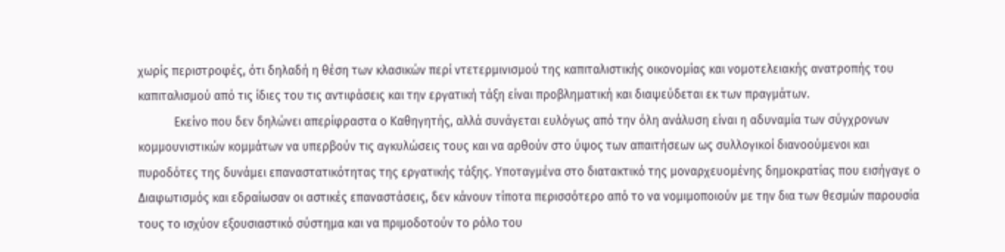χωρίς περιστροφές, ότι δηλαδή η θέση των κλασικών περί ντετερμινισμού της καπιταλιστικής οικονομίας και νομοτελειακής ανατροπής του καπιταλισμού από τις ίδιες του τις αντιφάσεις και την εργατική τάξη είναι προβληματική και διαψεύδεται εκ των πραγμάτων.
            Εκείνο που δεν δηλώνει απερίφραστα ο Καθηγητής, αλλά συνάγεται ευλόγως από την όλη ανάλυση είναι η αδυναμία των σύγχρονων κομμουνιστικών κομμάτων να υπερβούν τις αγκυλώσεις τους και να αρθούν στο ύψος των απαιτήσεων ως συλλογικοί διανοούμενοι και πυροδότες της δυνάμει επαναστατικότητας της εργατικής τάξης. Υποταγμένα στο διατακτικό της μοναρχευομένης δημοκρατίας που εισήγαγε ο Διαφωτισμός και εδραίωσαν οι αστικές επαναστάσεις, δεν κάνουν τίποτα περισσότερο από το να νομιμοποιούν με την δια των θεσμών παρουσία τους το ισχύον εξουσιαστικό σύστημα και να πριμοδοτούν το ρόλο του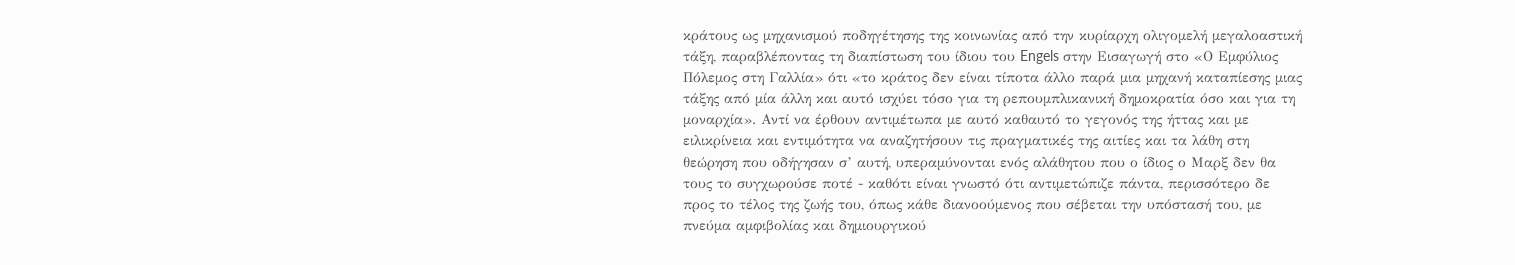κράτους ως μηχανισμού ποδηγέτησης της κοινωνίας από την κυρίαρχη ολιγομελή μεγαλοαστική τάξη, παραβλέποντας τη διαπίστωση του ίδιου του Engels στην Εισαγωγή στο «Ο Εμφύλιος Πόλεμος στη Γαλλία» ότι «το κράτος δεν είναι τίποτα άλλο παρά μια μηχανή καταπίεσης μιας τάξης από μία άλλη και αυτό ισχύει τόσο για τη ρεπουμπλικανική δημοκρατία όσο και για τη μοναρχία». Αντί να έρθουν αντιμέτωπα με αυτό καθαυτό το γεγονός της ήττας και με ειλικρίνεια και εντιμότητα να αναζητήσουν τις πραγματικές της αιτίες και τα λάθη στη θεώρηση που οδήγησαν σ’ αυτή, υπεραμύνονται ενός αλάθητου που ο ίδιος ο Μαρξ δεν θα τους το συγχωρούσε ποτέ - καθότι είναι γνωστό ότι αντιμετώπιζε πάντα, περισσότερο δε προς το τέλος της ζωής του, όπως κάθε διανοούμενος που σέβεται την υπόστασή του, με πνεύμα αμφιβολίας και δημιουργικού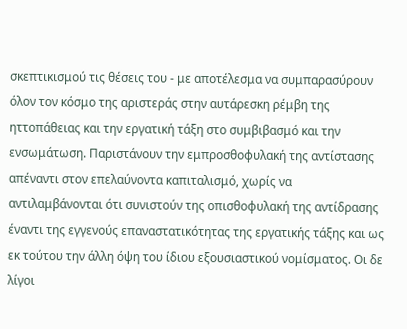σκεπτικισμού τις θέσεις του - με αποτέλεσμα να συμπαρασύρουν όλον τον κόσμο της αριστεράς στην αυτάρεσκη ρέμβη της ηττοπάθειας και την εργατική τάξη στο συμβιβασμό και την ενσωμάτωση. Παριστάνουν την εμπροσθοφυλακή της αντίστασης απέναντι στον επελαύνοντα καπιταλισμό, χωρίς να αντιλαμβάνονται ότι συνιστούν της οπισθοφυλακή της αντίδρασης έναντι της εγγενούς επαναστατικότητας της εργατικής τάξης και ως εκ τούτου την άλλη όψη του ίδιου εξουσιαστικού νομίσματος. Οι δε λίγοι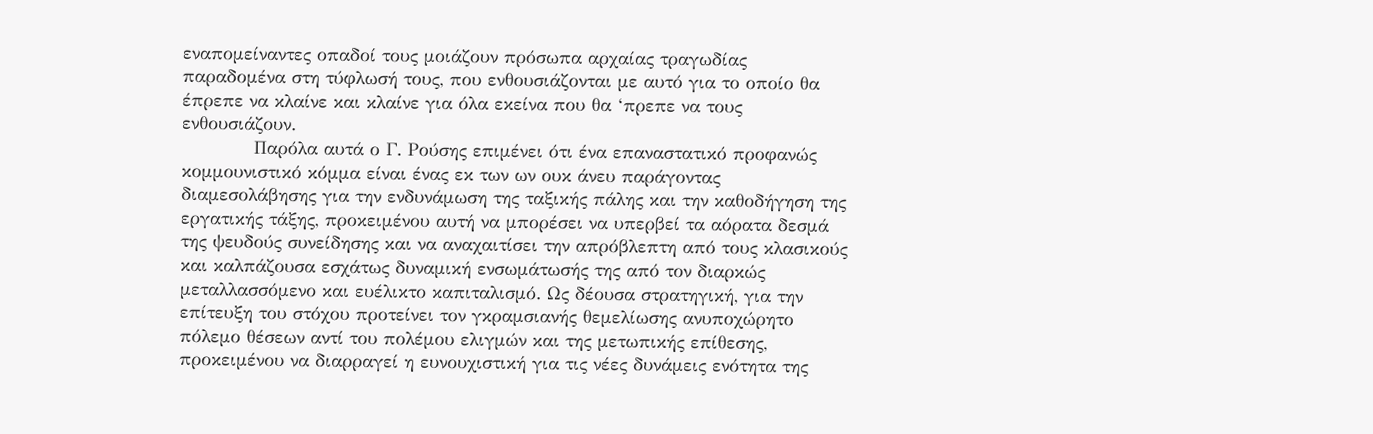εναπομείναντες οπαδοί τους μοιάζουν πρόσωπα αρχαίας τραγωδίας παραδομένα στη τύφλωσή τους, που ενθουσιάζονται με αυτό για το οποίο θα έπρεπε να κλαίνε και κλαίνε για όλα εκείνα που θα ‘πρεπε να τους ενθουσιάζουν.
            Παρόλα αυτά ο Γ. Ρούσης επιμένει ότι ένα επαναστατικό προφανώς κομμουνιστικό κόμμα είναι ένας εκ των ων ουκ άνευ παράγοντας διαμεσολάβησης για την ενδυνάμωση της ταξικής πάλης και την καθοδήγηση της εργατικής τάξης, προκειμένου αυτή να μπορέσει να υπερβεί τα αόρατα δεσμά της ψευδούς συνείδησης και να αναχαιτίσει την απρόβλεπτη από τους κλασικούς και καλπάζουσα εσχάτως δυναμική ενσωμάτωσής της από τον διαρκώς μεταλλασσόμενο και ευέλικτο καπιταλισμό. Ως δέουσα στρατηγική, για την επίτευξη του στόχου προτείνει τον γκραμσιανής θεμελίωσης ανυποχώρητο πόλεμο θέσεων αντί του πολέμου ελιγμών και της μετωπικής επίθεσης, προκειμένου να διαρραγεί η ευνουχιστική για τις νέες δυνάμεις ενότητα της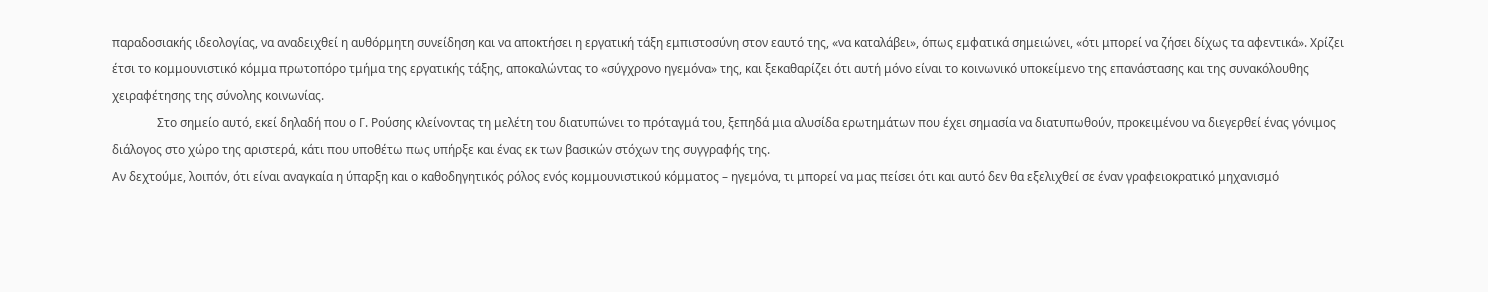παραδοσιακής ιδεολογίας, να αναδειχθεί η αυθόρμητη συνείδηση και να αποκτήσει η εργατική τάξη εμπιστοσύνη στον εαυτό της, «να καταλάβει», όπως εμφατικά σημειώνει, «ότι μπορεί να ζήσει δίχως τα αφεντικά». Χρίζει έτσι το κομμουνιστικό κόμμα πρωτοπόρο τμήμα της εργατικής τάξης, αποκαλώντας το «σύγχρονο ηγεμόνα» της, και ξεκαθαρίζει ότι αυτή μόνο είναι το κοινωνικό υποκείμενο της επανάστασης και της συνακόλουθης χειραφέτησης της σύνολης κοινωνίας.
               Στο σημείο αυτό, εκεί δηλαδή που ο Γ. Ρούσης κλείνοντας τη μελέτη του διατυπώνει το πρόταγμά του, ξεπηδά μια αλυσίδα ερωτημάτων που έχει σημασία να διατυπωθούν, προκειμένου να διεγερθεί ένας γόνιμος διάλογος στο χώρο της αριστερά, κάτι που υποθέτω πως υπήρξε και ένας εκ των βασικών στόχων της συγγραφής της.
Αν δεχτούμε, λοιπόν, ότι είναι αναγκαία η ύπαρξη και ο καθοδηγητικός ρόλος ενός κομμουνιστικού κόμματος – ηγεμόνα, τι μπορεί να μας πείσει ότι και αυτό δεν θα εξελιχθεί σε έναν γραφειοκρατικό μηχανισμό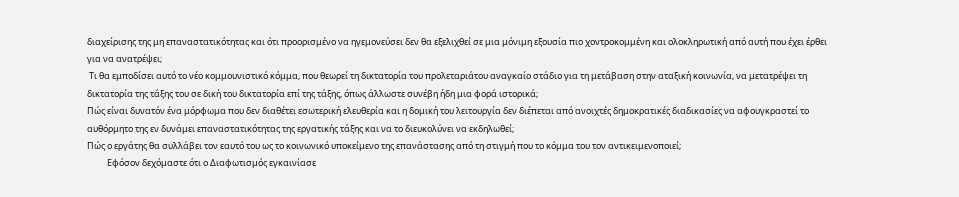διαχείρισης της μη επαναστατικότητας και ότι προορισμένο να ηγεμονεύσει δεν θα εξελιχθεί σε μια μόνιμη εξουσία πιο χοντροκομμένη και ολοκληρωτική από αυτή που έχει έρθει για να ανατρέψει;
 Τι θα εμποδίσει αυτό το νέο κομμουνιστικό κόμμα, που θεωρεί τη δικτατορία του προλεταριάτου αναγκαίο στάδιο για τη μετάβαση στην αταξική κοινωνία, να μετατρέψει τη δικτατορία της τάξης του σε δική του δικτατορία επί της τάξης, όπως άλλωστε συνέβη ήδη μια φορά ιστορικά;
Πώς είναι δυνατόν ένα μόρφωμα που δεν διαθέτει εσωτερική ελευθερία και η δομική του λειτουργία δεν διέπεται από ανοιχτές δημοκρατικές διαδικασίες να αφουγκραστεί το αυθόρμητο της εν δυνάμει επαναστατικότητας της εργατικής τάξης και να το διευκολύνει να εκδηλωθεί;
Πώς ο εργάτης θα συλλάβει τον εαυτό του ως το κοινωνικό υποκείμενο της επανάστασης από τη στιγμή που το κόμμα του τον αντικειμενοποιεί;
          Εφόσον δεχόμαστε ότι ο Διαφωτισμός εγκαινίασε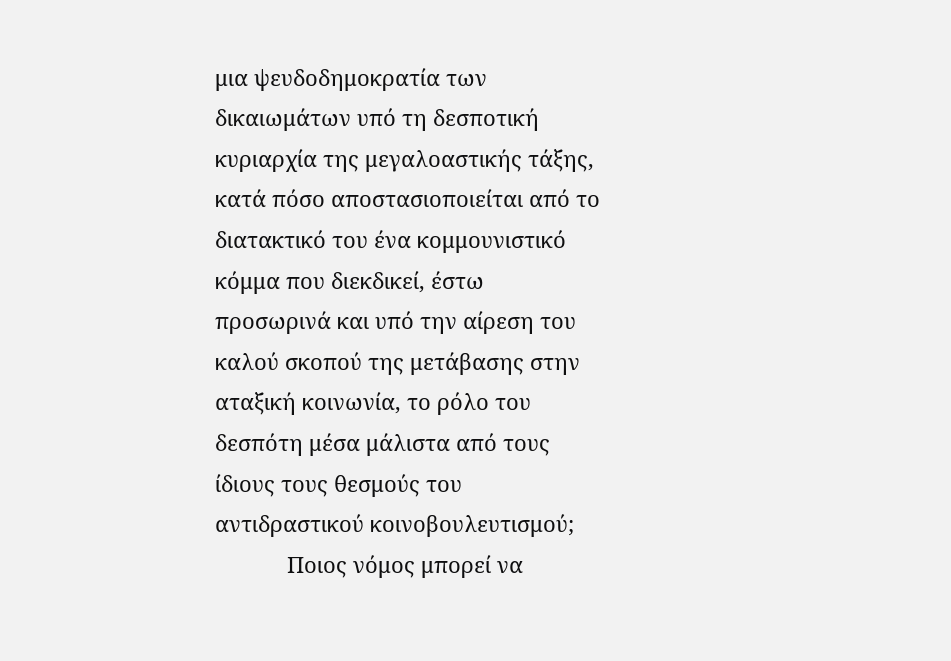μια ψευδοδημοκρατία των δικαιωμάτων υπό τη δεσποτική κυριαρχία της μεγαλοαστικής τάξης, κατά πόσο αποστασιοποιείται από το διατακτικό του ένα κομμουνιστικό κόμμα που διεκδικεί, έστω προσωρινά και υπό την αίρεση του καλού σκοπού της μετάβασης στην αταξική κοινωνία, το ρόλο του δεσπότη μέσα μάλιστα από τους ίδιους τους θεσμούς του αντιδραστικού κοινοβουλευτισμού;
            Ποιος νόμος μπορεί να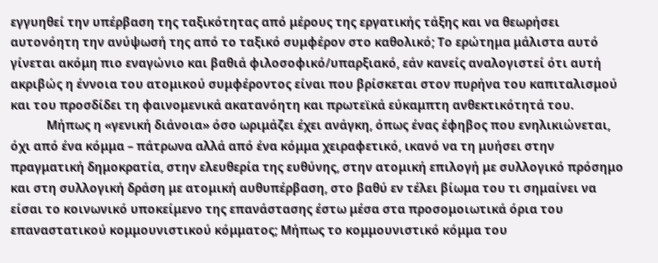εγγυηθεί την υπέρβαση της ταξικότητας από μέρους της εργατικής τάξης και να θεωρήσει αυτονόητη την ανύψωσή της από το ταξικό συμφέρον στο καθολικό; Το ερώτημα μάλιστα αυτό γίνεται ακόμη πιο εναγώνιο και βαθιά φιλοσοφικό/υπαρξιακό, εάν κανείς αναλογιστεί ότι αυτή ακριβώς η έννοια του ατομικού συμφέροντος είναι που βρίσκεται στον πυρήνα του καπιταλισμού και του προσδίδει τη φαινομενικά ακατανόητη και πρωτεϊκά εύκαμπτη ανθεκτικότητά του.
            Μήπως η «γενική διάνοια» όσο ωριμάζει έχει ανάγκη, όπως ένας έφηβος που ενηλικιώνεται, όχι από ένα κόμμα – πάτρωνα αλλά από ένα κόμμα χειραφετικό, ικανό να τη μυήσει στην πραγματική δημοκρατία, στην ελευθερία της ευθύνης, στην ατομική επιλογή με συλλογικό πρόσημο και στη συλλογική δράση με ατομική αυθυπέρβαση, στο βαθύ εν τέλει βίωμα του τι σημαίνει να είσαι το κοινωνικό υποκείμενο της επανάστασης έστω μέσα στα προσομοιωτικά όρια του επαναστατικού κομμουνιστικού κόμματος; Μήπως το κομμουνιστικό κόμμα του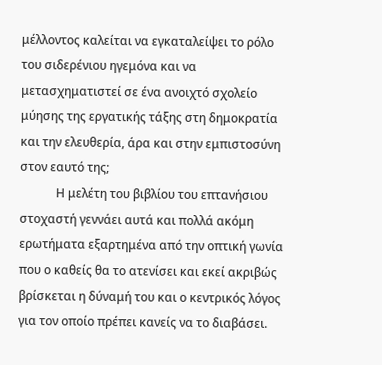μέλλοντος καλείται να εγκαταλείψει το ρόλο του σιδερένιου ηγεμόνα και να μετασχηματιστεί σε ένα ανοιχτό σχολείο μύησης της εργατικής τάξης στη δημοκρατία και την ελευθερία, άρα και στην εμπιστοσύνη στον εαυτό της;
            Η μελέτη του βιβλίου του επτανήσιου στοχαστή γεννάει αυτά και πολλά ακόμη ερωτήματα εξαρτημένα από την οπτική γωνία που ο καθείς θα το ατενίσει και εκεί ακριβώς βρίσκεται η δύναμή του και ο κεντρικός λόγος για τον οποίο πρέπει κανείς να το διαβάσει.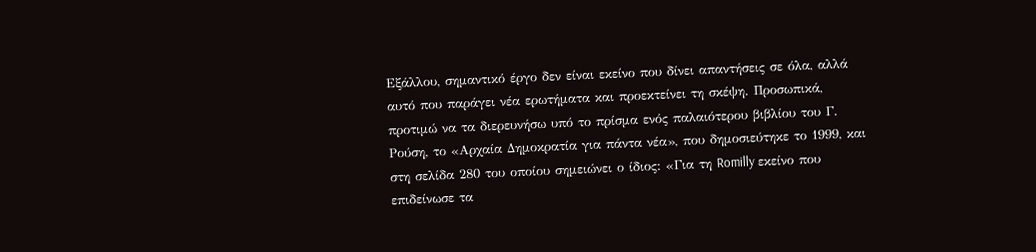Εξάλλου, σημαντικό έργο δεν είναι εκείνο που δίνει απαντήσεις σε όλα, αλλά αυτό που παράγει νέα ερωτήματα και προεκτείνει τη σκέψη. Προσωπικά, προτιμώ να τα διερευνήσω υπό το πρίσμα ενός παλαιότερου βιβλίου του Γ. Ρούση, το «Αρχαία Δημοκρατία για πάντα νέα», που δημοσιεύτηκε το 1999, και στη σελίδα 280 του οποίου σημειώνει ο ίδιος: «Για τη Romilly εκείνο που επιδείνωσε τα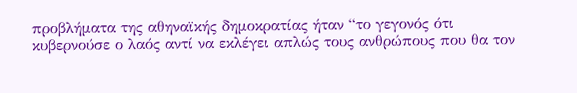προβλήματα της αθηναϊκής δημοκρατίας ήταν “το γεγονός ότι κυβερνούσε ο λαός αντί να εκλέγει απλώς τους ανθρώπους που θα τον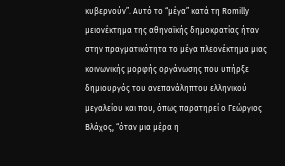κυβερνούν”. Αυτό το “μέγα” κατά τη Romilly μειονέκτημα της αθηναϊκής δημοκρατίας ήταν στην πραγματικότητα το μέγα πλεονέκτημα μιας κοινωνικής μορφής οργάνωσης που υπήρξε δημιουργός του ανεπανάληπτου ελληνικού μεγαλείου και που, όπως παρατηρεί ο Γεώργιος Βλάχος, “όταν μια μέρα η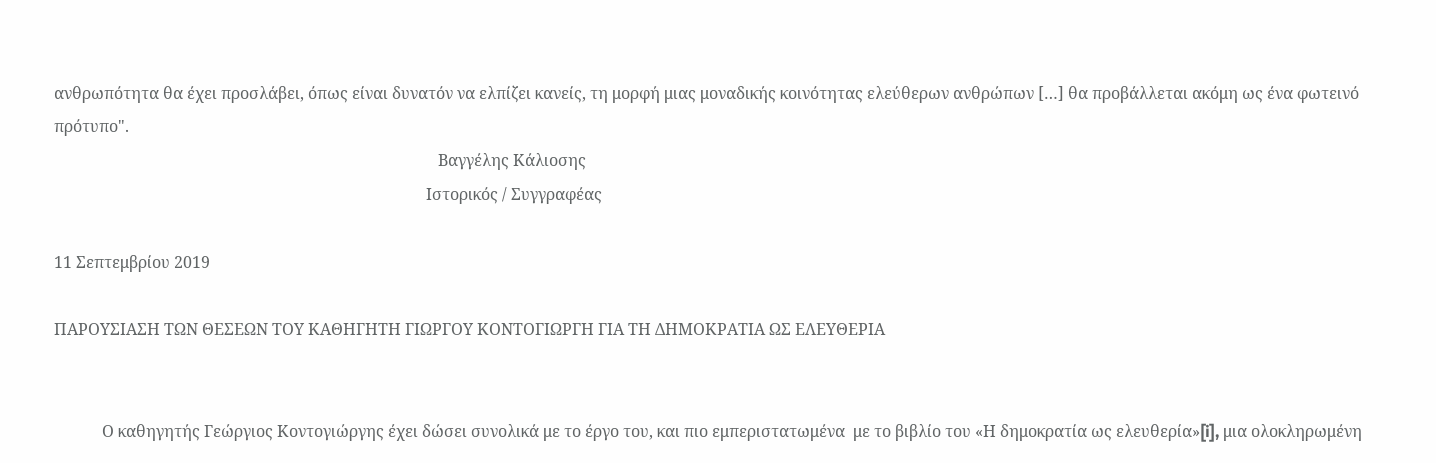ανθρωπότητα θα έχει προσλάβει, όπως είναι δυνατόν να ελπίζει κανείς, τη μορφή μιας μοναδικής κοινότητας ελεύθερων ανθρώπων […] θα προβάλλεται ακόμη ως ένα φωτεινό πρότυπο".
                                                                                                Βαγγέλης Κάλιοσης
                                                                                             Ιστορικός / Συγγραφέας

11 Σεπτεμβρίου 2019

ΠΑΡΟΥΣΙΑΣΗ ΤΩΝ ΘΕΣΕΩΝ ΤΟΥ ΚΑΘΗΓΗΤΗ ΓΙΩΡΓΟΥ ΚΟΝΤΟΓΙΩΡΓΗ ΓΙΑ ΤΗ ΔΗΜΟΚΡΑΤΙΑ ΩΣ ΕΛΕΥΘΕΡΙΑ


            Ο καθηγητής Γεώργιος Κοντογιώργης έχει δώσει συνολικά με το έργο του, και πιο εμπεριστατωμένα  με το βιβλίο του «Η δημοκρατία ως ελευθερία»[i], μια ολοκληρωμένη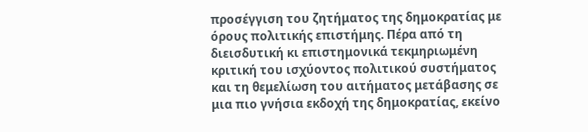προσέγγιση του ζητήματος της δημοκρατίας με όρους πολιτικής επιστήμης. Πέρα από τη διεισδυτική κι επιστημονικά τεκμηριωμένη κριτική του ισχύοντος πολιτικού συστήματος και τη θεμελίωση του αιτήματος μετάβασης σε μια πιο γνήσια εκδοχή της δημοκρατίας, εκείνο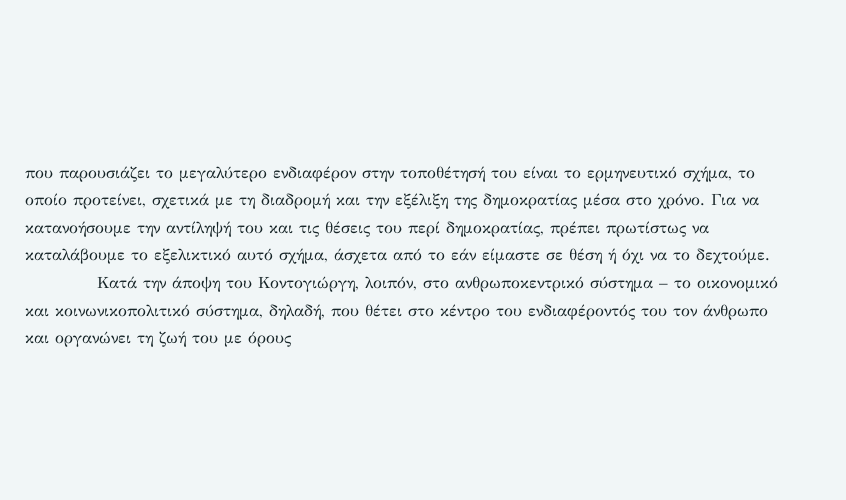που παρουσιάζει το μεγαλύτερο ενδιαφέρον στην τοποθέτησή του είναι το ερμηνευτικό σχήμα, το οποίο προτείνει, σχετικά με τη διαδρομή και την εξέλιξη της δημοκρατίας μέσα στο χρόνο. Για να κατανοήσουμε την αντίληψή του και τις θέσεις του περί δημοκρατίας, πρέπει πρωτίστως να καταλάβουμε το εξελικτικό αυτό σχήμα, άσχετα από το εάν είμαστε σε θέση ή όχι να το δεχτούμε.
            Κατά την άποψη του Κοντογιώργη, λοιπόν, στο ανθρωποκεντρικό σύστημα – το οικονομικό και κοινωνικοπολιτικό σύστημα, δηλαδή, που θέτει στο κέντρο του ενδιαφέροντός του τον άνθρωπο και οργανώνει τη ζωή του με όρους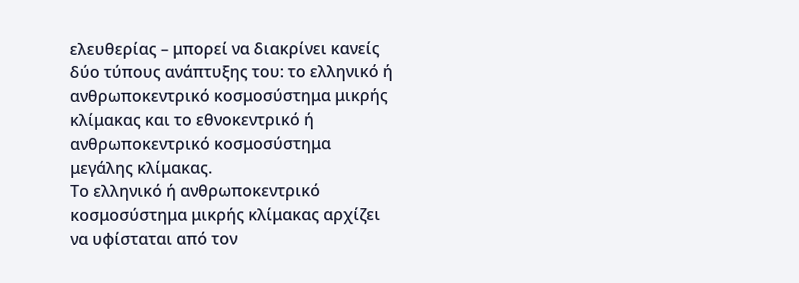ελευθερίας – μπορεί να διακρίνει κανείς δύο τύπους ανάπτυξης του: το ελληνικό ή ανθρωποκεντρικό κοσμοσύστημα μικρής κλίμακας και το εθνοκεντρικό ή ανθρωποκεντρικό κοσμοσύστημα μεγάλης κλίμακας.
Το ελληνικό ή ανθρωποκεντρικό κοσμοσύστημα μικρής κλίμακας αρχίζει να υφίσταται από τον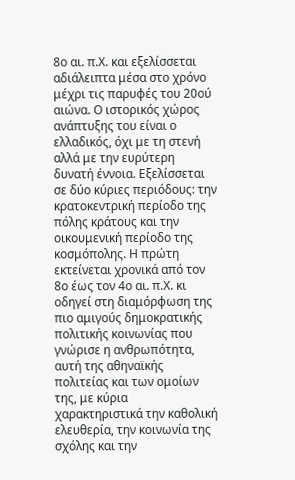8ο αι. π.Χ. και εξελίσσεται αδιάλειπτα μέσα στο χρόνο μέχρι τις παρυφές του 20ού αιώνα. Ο ιστορικός χώρος ανάπτυξης του είναι ο ελλαδικός, όχι με τη στενή αλλά με την ευρύτερη δυνατή έννοια. Εξελίσσεται σε δύο κύριες περιόδους: την κρατοκεντρική περίοδο της πόλης κράτους και την οικουμενική περίοδο της κοσμόπολης. Η πρώτη εκτείνεται χρονικά από τον 8ο έως τον 4ο αι. π.Χ. κι οδηγεί στη διαμόρφωση της πιο αμιγούς δημοκρατικής πολιτικής κοινωνίας που γνώρισε η ανθρωπότητα, αυτή της αθηναϊκής πολιτείας και των ομοίων της, με κύρια χαρακτηριστικά την καθολική ελευθερία, την κοινωνία της σχόλης και την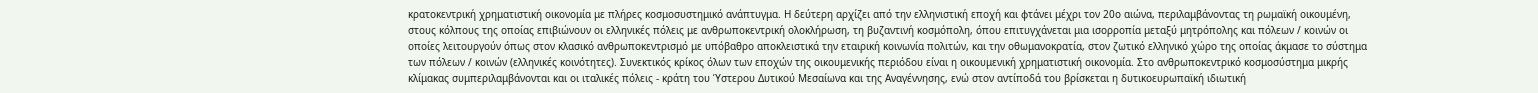κρατοκεντρική χρηματιστική οικονομία με πλήρες κοσμοσυστημικό ανάπτυγμα. Η δεύτερη αρχίζει από την ελληνιστική εποχή και φτάνει μέχρι τον 20ο αιώνα, περιλαμβάνοντας τη ρωμαϊκή οικουμένη, στους κόλπους της οποίας επιβιώνουν οι ελληνικές πόλεις με ανθρωποκεντρική ολοκλήρωση, τη βυζαντινή κοσμόπολη, όπου επιτυγχάνεται μια ισορροπία μεταξύ μητρόπολης και πόλεων / κοινών οι οποίες λειτουργούν όπως στον κλασικό ανθρωποκεντρισμό με υπόβαθρο αποκλειστικά την εταιρική κοινωνία πολιτών, και την οθωμανοκρατία, στον ζωτικό ελληνικό χώρο της οποίας άκμασε το σύστημα των πόλεων / κοινών (ελληνικές κοινότητες). Συνεκτικός κρίκος όλων των εποχών της οικουμενικής περιόδου είναι η οικουμενική χρηματιστική οικονομία. Στο ανθρωποκεντρικό κοσμοσύστημα μικρής κλίμακας συμπεριλαμβάνονται και οι ιταλικές πόλεις - κράτη του Ύστερου Δυτικού Μεσαίωνα και της Αναγέννησης, ενώ στον αντίποδά του βρίσκεται η δυτικοευρωπαϊκή ιδιωτική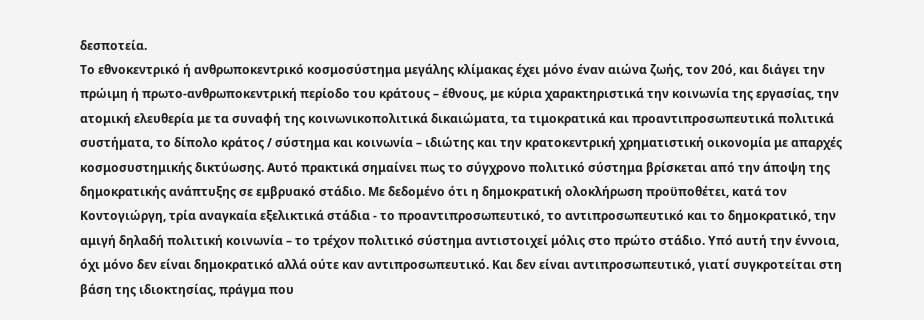δεσποτεία.
Το εθνοκεντρικό ή ανθρωποκεντρικό κοσμοσύστημα μεγάλης κλίμακας έχει μόνο έναν αιώνα ζωής, τον 20ό, και διάγει την πρώιμη ή πρωτο-ανθρωποκεντρική περίοδο του κράτους – έθνους, με κύρια χαρακτηριστικά την κοινωνία της εργασίας, την ατομική ελευθερία με τα συναφή της κοινωνικοπολιτικά δικαιώματα, τα τιμοκρατικά και προαντιπροσωπευτικά πολιτικά συστήματα, το δίπολο κράτος / σύστημα και κοινωνία – ιδιώτης και την κρατοκεντρική χρηματιστική οικονομία με απαρχές κοσμοσυστημικής δικτύωσης. Αυτό πρακτικά σημαίνει πως το σύγχρονο πολιτικό σύστημα βρίσκεται από την άποψη της δημοκρατικής ανάπτυξης σε εμβρυακό στάδιο. Με δεδομένο ότι η δημοκρατική ολοκλήρωση προϋποθέτει, κατά τον Κοντογιώργη, τρία αναγκαία εξελικτικά στάδια - το προαντιπροσωπευτικό, το αντιπροσωπευτικό και το δημοκρατικό, την αμιγή δηλαδή πολιτική κοινωνία – το τρέχον πολιτικό σύστημα αντιστοιχεί μόλις στο πρώτο στάδιο. Υπό αυτή την έννοια, όχι μόνο δεν είναι δημοκρατικό αλλά ούτε καν αντιπροσωπευτικό. Και δεν είναι αντιπροσωπευτικό, γιατί συγκροτείται στη βάση της ιδιοκτησίας, πράγμα που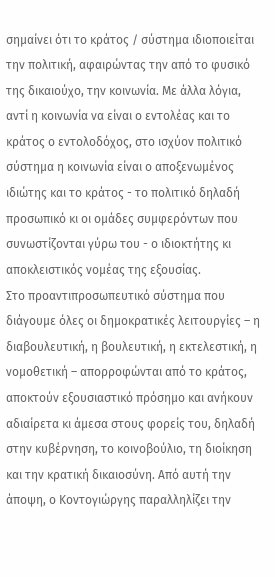σημαίνει ότι το κράτος / σύστημα ιδιοποιείται την πολιτική, αφαιρώντας την από το φυσικό της δικαιούχο, την κοινωνία. Με άλλα λόγια, αντί η κοινωνία να είναι ο εντολέας και το κράτος ο εντολοδόχος, στο ισχύον πολιτικό σύστημα η κοινωνία είναι ο αποξενωμένος ιδιώτης και το κράτος - το πολιτικό δηλαδή προσωπικό κι οι ομάδες συμφερόντων που συνωστίζονται γύρω του - ο ιδιοκτήτης κι αποκλειστικός νομέας της εξουσίας.
Στο προαντιπροσωπευτικό σύστημα που διάγουμε όλες οι δημοκρατικές λειτουργίες – η διαβουλευτική, η βουλευτική, η εκτελεστική, η νομοθετική – απορροφώνται από το κράτος, αποκτούν εξουσιαστικό πρόσημο και ανήκουν αδιαίρετα κι άμεσα στους φορείς του, δηλαδή στην κυβέρνηση, το κοινοβούλιο, τη διοίκηση και την κρατική δικαιοσύνη. Από αυτή την άποψη, ο Κοντογιώργης παραλληλίζει την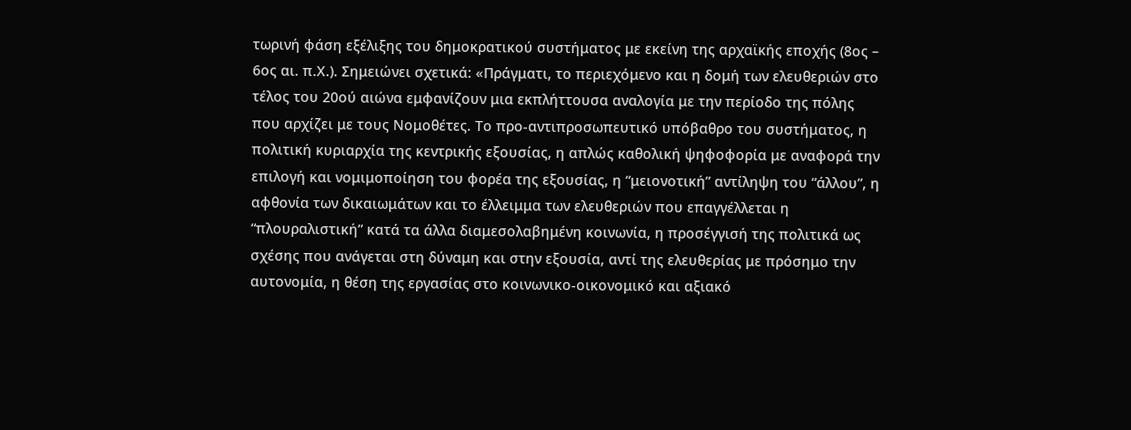τωρινή φάση εξέλιξης του δημοκρατικού συστήματος με εκείνη της αρχαϊκής εποχής (8ος – 6ος αι. π.Χ.). Σημειώνει σχετικά: «Πράγματι, το περιεχόμενο και η δομή των ελευθεριών στο τέλος του 20ού αιώνα εμφανίζουν μια εκπλήττουσα αναλογία με την περίοδο της πόλης που αρχίζει με τους Νομοθέτες. Το προ-αντιπροσωπευτικό υπόβαθρο του συστήματος, η πολιτική κυριαρχία της κεντρικής εξουσίας, η απλώς καθολική ψηφοφορία με αναφορά την επιλογή και νομιμοποίηση του φορέα της εξουσίας, η “μειονοτική” αντίληψη του “άλλου”, η αφθονία των δικαιωμάτων και το έλλειμμα των ελευθεριών που επαγγέλλεται η “πλουραλιστική” κατά τα άλλα διαμεσολαβημένη κοινωνία, η προσέγγισή της πολιτικά ως σχέσης που ανάγεται στη δύναμη και στην εξουσία, αντί της ελευθερίας με πρόσημο την αυτονομία, η θέση της εργασίας στο κοινωνικο-οικονομικό και αξιακό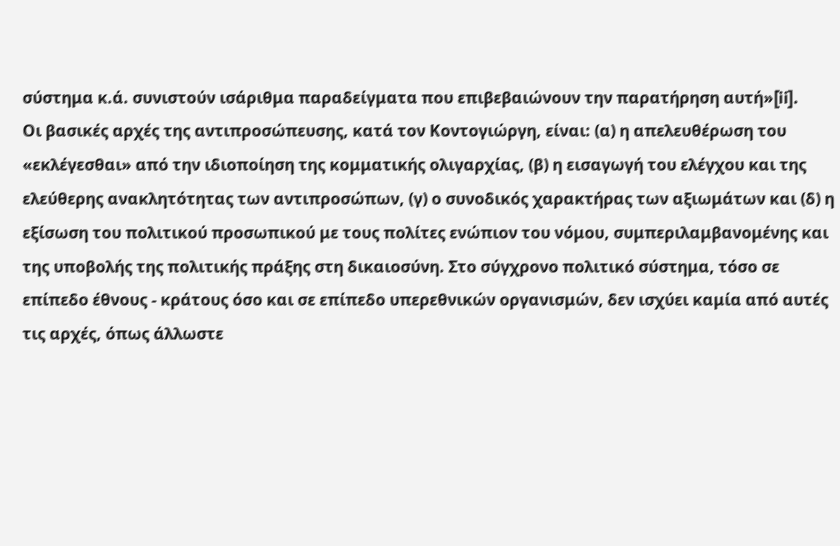σύστημα κ.ά. συνιστούν ισάριθμα παραδείγματα που επιβεβαιώνουν την παρατήρηση αυτή»[ii].
Οι βασικές αρχές της αντιπροσώπευσης, κατά τον Κοντογιώργη, είναι: (α) η απελευθέρωση του «εκλέγεσθαι» από την ιδιοποίηση της κομματικής ολιγαρχίας, (β) η εισαγωγή του ελέγχου και της ελεύθερης ανακλητότητας των αντιπροσώπων, (γ) ο συνοδικός χαρακτήρας των αξιωμάτων και (δ) η εξίσωση του πολιτικού προσωπικού με τους πολίτες ενώπιον του νόμου, συμπεριλαμβανομένης και της υποβολής της πολιτικής πράξης στη δικαιοσύνη. Στο σύγχρονο πολιτικό σύστημα, τόσο σε επίπεδο έθνους - κράτους όσο και σε επίπεδο υπερεθνικών οργανισμών, δεν ισχύει καμία από αυτές τις αρχές, όπως άλλωστε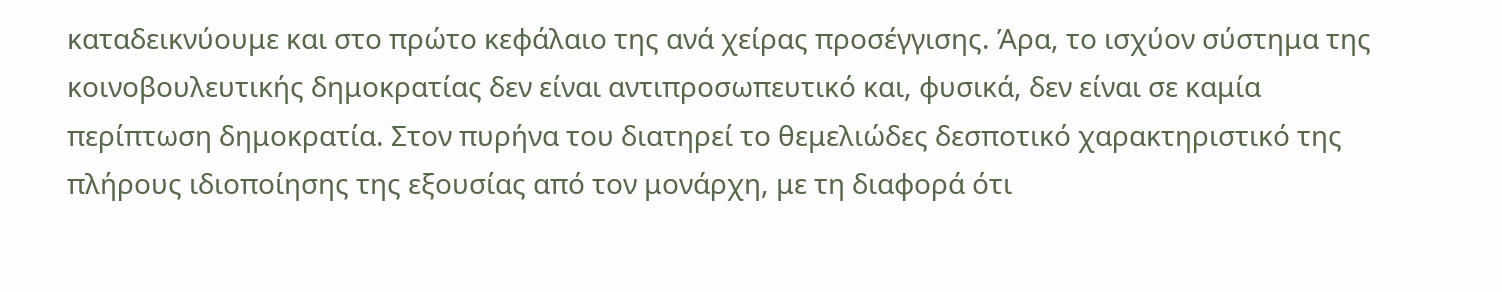καταδεικνύουμε και στο πρώτο κεφάλαιο της ανά χείρας προσέγγισης. Άρα, το ισχύον σύστημα της κοινοβουλευτικής δημοκρατίας δεν είναι αντιπροσωπευτικό και, φυσικά, δεν είναι σε καμία περίπτωση δημοκρατία. Στον πυρήνα του διατηρεί το θεμελιώδες δεσποτικό χαρακτηριστικό της πλήρους ιδιοποίησης της εξουσίας από τον μονάρχη, με τη διαφορά ότι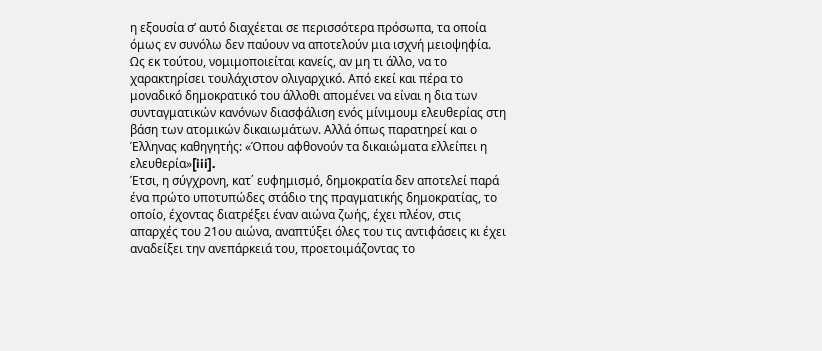η εξουσία σ’ αυτό διαχέεται σε περισσότερα πρόσωπα, τα οποία όμως εν συνόλω δεν παύουν να αποτελούν μια ισχνή μειοψηφία. Ως εκ τούτου, νομιμοποιείται κανείς, αν μη τι άλλο, να το χαρακτηρίσει τουλάχιστον ολιγαρχικό. Από εκεί και πέρα το μοναδικό δημοκρατικό του άλλοθι απομένει να είναι η δια των συνταγματικών κανόνων διασφάλιση ενός μίνιμουμ ελευθερίας στη βάση των ατομικών δικαιωμάτων. Αλλά όπως παρατηρεί και ο Έλληνας καθηγητής: «Όπου αφθονούν τα δικαιώματα ελλείπει η ελευθερία»[iii].
Έτσι, η σύγχρονη, κατ΄ ευφημισμό, δημοκρατία δεν αποτελεί παρά ένα πρώτο υποτυπώδες στάδιο της πραγματικής δημοκρατίας, το οποίο, έχοντας διατρέξει έναν αιώνα ζωής, έχει πλέον, στις απαρχές του 21ου αιώνα, αναπτύξει όλες του τις αντιφάσεις κι έχει αναδείξει την ανεπάρκειά του, προετοιμάζοντας το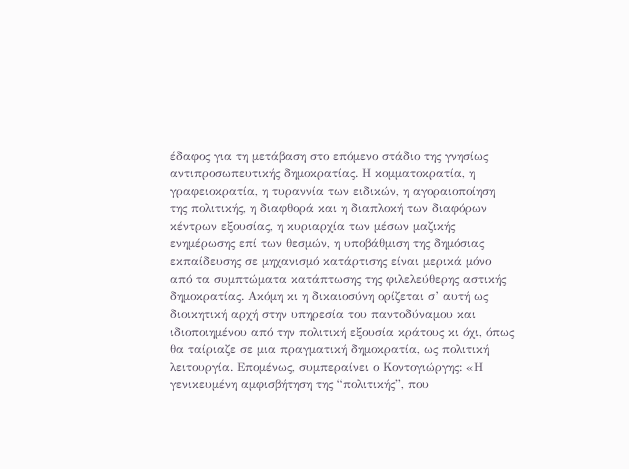έδαφος για τη μετάβαση στο επόμενο στάδιο της γνησίως αντιπροσωπευτικής δημοκρατίας. Η κομματοκρατία, η γραφειοκρατία, η τυραννία των ειδικών, η αγοραιοποίηση της πολιτικής, η διαφθορά και η διαπλοκή των διαφόρων κέντρων εξουσίας, η κυριαρχία των μέσων μαζικής ενημέρωσης επί των θεσμών, η υποβάθμιση της δημόσιας εκπαίδευσης σε μηχανισμό κατάρτισης είναι μερικά μόνο από τα συμπτώματα κατάπτωσης της φιλελεύθερης αστικής δημοκρατίας. Ακόμη κι η δικαιοσύνη ορίζεται σ’ αυτή ως διοικητική αρχή στην υπηρεσία του παντοδύναμου και ιδιοποιημένου από την πολιτική εξουσία κράτους κι όχι, όπως θα ταίριαζε σε μια πραγματική δημοκρατία, ως πολιτική λειτουργία. Επομένως, συμπεραίνει ο Κοντογιώργης: «Η γενικευμένη αμφισβήτηση της “πολιτικής”, που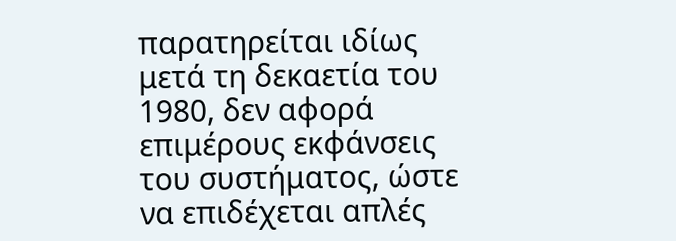παρατηρείται ιδίως μετά τη δεκαετία του 1980, δεν αφορά επιμέρους εκφάνσεις του συστήματος, ώστε να επιδέχεται απλές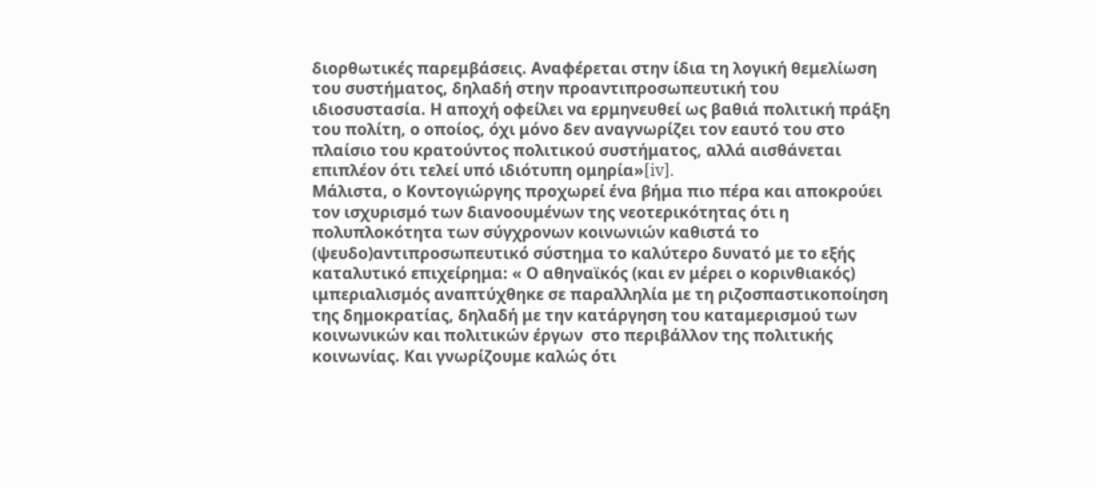διορθωτικές παρεμβάσεις. Αναφέρεται στην ίδια τη λογική θεμελίωση του συστήματος, δηλαδή στην προαντιπροσωπευτική του ιδιοσυστασία. Η αποχή οφείλει να ερμηνευθεί ως βαθιά πολιτική πράξη του πολίτη, ο οποίος, όχι μόνο δεν αναγνωρίζει τον εαυτό του στο πλαίσιο του κρατούντος πολιτικού συστήματος, αλλά αισθάνεται επιπλέον ότι τελεί υπό ιδιότυπη ομηρία»[iv].
Μάλιστα, ο Κοντογιώργης προχωρεί ένα βήμα πιο πέρα και αποκρούει τον ισχυρισμό των διανοουμένων της νεοτερικότητας ότι η πολυπλοκότητα των σύγχρονων κοινωνιών καθιστά το (ψευδο)αντιπροσωπευτικό σύστημα το καλύτερο δυνατό με το εξής καταλυτικό επιχείρημα: « Ο αθηναϊκός (και εν μέρει ο κορινθιακός) ιμπεριαλισμός αναπτύχθηκε σε παραλληλία με τη ριζοσπαστικοποίηση της δημοκρατίας, δηλαδή με την κατάργηση του καταμερισμού των κοινωνικών και πολιτικών έργων  στο περιβάλλον της πολιτικής κοινωνίας. Και γνωρίζουμε καλώς ότι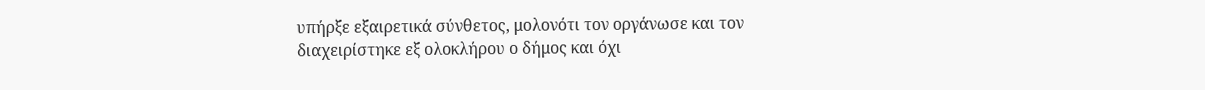υπήρξε εξαιρετικά σύνθετος, μολονότι τον οργάνωσε και τον διαχειρίστηκε εξ ολοκλήρου ο δήμος και όχι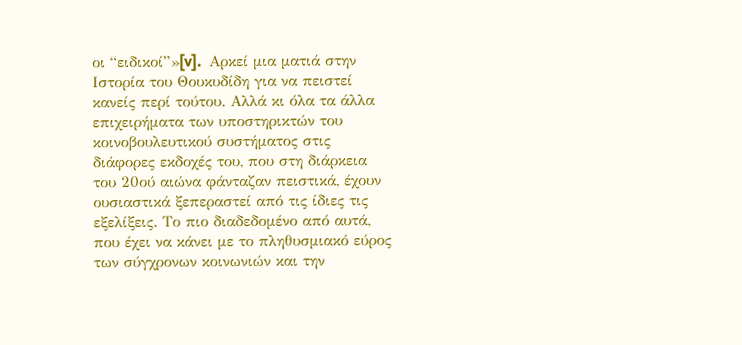οι “ειδικοί”»[v].  Αρκεί μια ματιά στην Ιστορία του Θουκυδίδη για να πειστεί κανείς περί τούτου. Αλλά κι όλα τα άλλα επιχειρήματα των υποστηρικτών του κοινοβουλευτικού συστήματος στις διάφορες εκδοχές του, που στη διάρκεια του 20ού αιώνα φάνταζαν πειστικά, έχουν ουσιαστικά ξεπεραστεί από τις ίδιες τις εξελίξεις. Το πιο διαδεδομένο από αυτά, που έχει να κάνει με το πληθυσμιακό εύρος των σύγχρονων κοινωνιών και την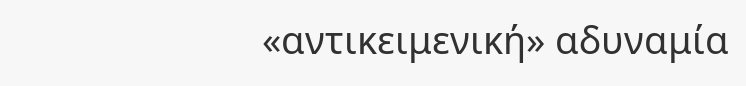«αντικειμενική» αδυναμία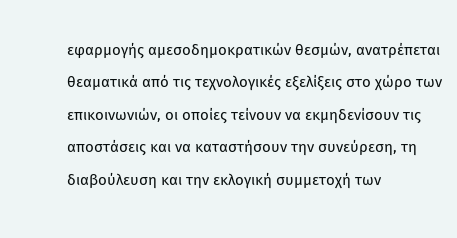εφαρμογής αμεσοδημοκρατικών θεσμών, ανατρέπεται θεαματικά από τις τεχνολογικές εξελίξεις στο χώρο των επικοινωνιών, οι οποίες τείνουν να εκμηδενίσουν τις αποστάσεις και να καταστήσουν την συνεύρεση, τη διαβούλευση και την εκλογική συμμετοχή των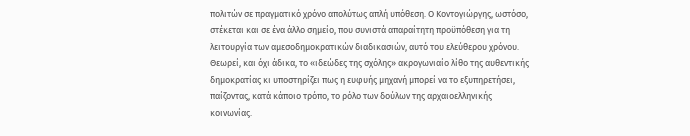πολιτών σε πραγματικό χρόνο απολύτως απλή υπόθεση. Ο Κοντογιώργης, ωστόσο, στέκεται και σε ένα άλλο σημείο, που συνιστά απαραίτητη προϋπόθεση για τη λειτουργία των αμεσοδημοκρατικών διαδικασιών, αυτό του ελεύθερου χρόνου. Θεωρεί, και όχι άδικα, το «ιδεώδες της σχόλης» ακρογωνιαίο λίθο της αυθεντικής δημοκρατίας κι υποστηρίζει πως η ευφυής μηχανή μπορεί να το εξυπηρετήσει, παίζοντας, κατά κάποιο τρόπο, το ρόλο των δούλων της αρχαιοελληνικής κοινωνίας.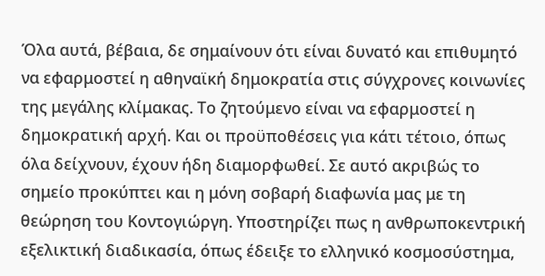Όλα αυτά, βέβαια, δε σημαίνουν ότι είναι δυνατό και επιθυμητό να εφαρμοστεί η αθηναϊκή δημοκρατία στις σύγχρονες κοινωνίες της μεγάλης κλίμακας. Το ζητούμενο είναι να εφαρμοστεί η δημοκρατική αρχή. Και οι προϋποθέσεις για κάτι τέτοιο, όπως όλα δείχνουν, έχουν ήδη διαμορφωθεί. Σε αυτό ακριβώς το σημείο προκύπτει και η μόνη σοβαρή διαφωνία μας με τη θεώρηση του Κοντογιώργη. Υποστηρίζει πως η ανθρωποκεντρική εξελικτική διαδικασία, όπως έδειξε το ελληνικό κοσμοσύστημα,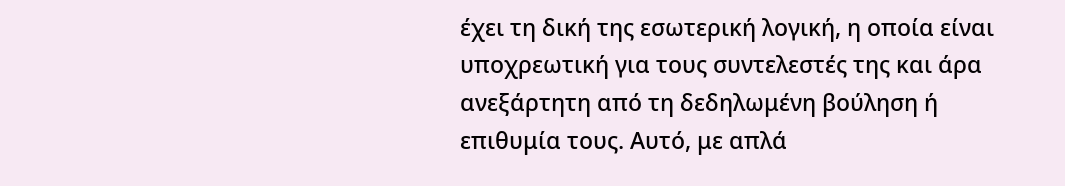έχει τη δική της εσωτερική λογική, η οποία είναι υποχρεωτική για τους συντελεστές της και άρα ανεξάρτητη από τη δεδηλωμένη βούληση ή επιθυμία τους. Αυτό, με απλά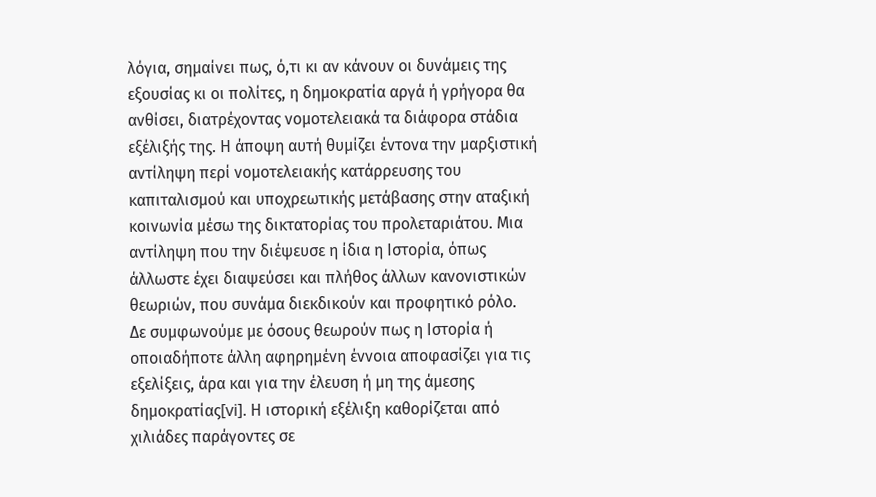λόγια, σημαίνει πως, ό,τι κι αν κάνουν οι δυνάμεις της εξουσίας κι οι πολίτες, η δημοκρατία αργά ή γρήγορα θα ανθίσει, διατρέχοντας νομοτελειακά τα διάφορα στάδια εξέλιξής της. Η άποψη αυτή θυμίζει έντονα την μαρξιστική αντίληψη περί νομοτελειακής κατάρρευσης του καπιταλισμού και υποχρεωτικής μετάβασης στην αταξική κοινωνία μέσω της δικτατορίας του προλεταριάτου. Μια αντίληψη που την διέψευσε η ίδια η Ιστορία, όπως άλλωστε έχει διαψεύσει και πλήθος άλλων κανονιστικών θεωριών, που συνάμα διεκδικούν και προφητικό ρόλο.
Δε συμφωνούμε με όσους θεωρούν πως η Ιστορία ή οποιαδήποτε άλλη αφηρημένη έννοια αποφασίζει για τις εξελίξεις, άρα και για την έλευση ή μη της άμεσης δημοκρατίας[vi]. Η ιστορική εξέλιξη καθορίζεται από χιλιάδες παράγοντες σε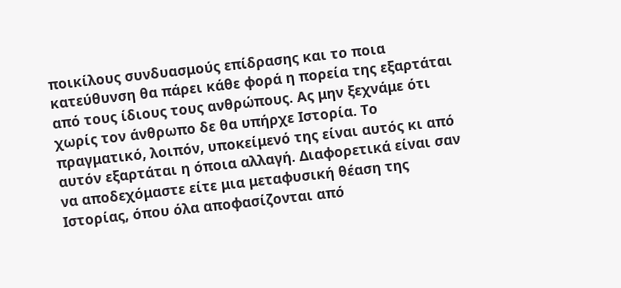ποικίλους συνδυασμούς επίδρασης και το ποια κατεύθυνση θα πάρει κάθε φορά η πορεία της εξαρτάται από τους ίδιους τους ανθρώπους. Ας μην ξεχνάμε ότι χωρίς τον άνθρωπο δε θα υπήρχε Ιστορία. Το πραγματικό, λοιπόν, υποκείμενό της είναι αυτός κι από αυτόν εξαρτάται η όποια αλλαγή. Διαφορετικά είναι σαν να αποδεχόμαστε είτε μια μεταφυσική θέαση της Ιστορίας, όπου όλα αποφασίζονται από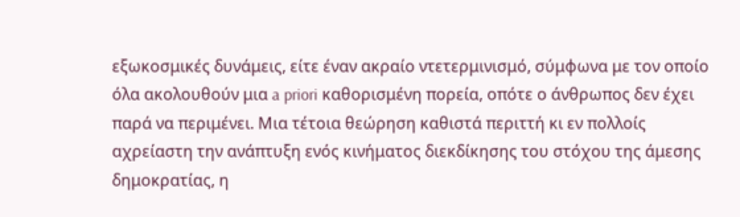εξωκοσμικές δυνάμεις, είτε έναν ακραίο ντετερμινισμό, σύμφωνα με τον οποίο όλα ακολουθούν μια a priori καθορισμένη πορεία, οπότε ο άνθρωπος δεν έχει παρά να περιμένει. Μια τέτοια θεώρηση καθιστά περιττή κι εν πολλοίς αχρείαστη την ανάπτυξη ενός κινήματος διεκδίκησης του στόχου της άμεσης δημοκρατίας, η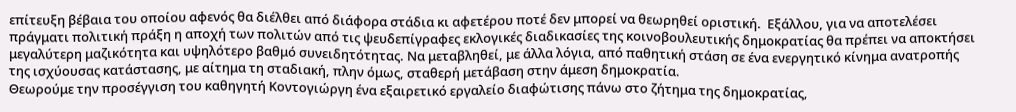επίτευξη βέβαια του οποίου αφενός θα διέλθει από διάφορα στάδια κι αφετέρου ποτέ δεν μπορεί να θεωρηθεί οριστική.  Εξάλλου, για να αποτελέσει πράγματι πολιτική πράξη η αποχή των πολιτών από τις ψευδεπίγραφες εκλογικές διαδικασίες της κοινοβουλευτικής δημοκρατίας θα πρέπει να αποκτήσει μεγαλύτερη μαζικότητα και υψηλότερο βαθμό συνειδητότητας. Να μεταβληθεί, με άλλα λόγια, από παθητική στάση σε ένα ενεργητικό κίνημα ανατροπής της ισχύουσας κατάστασης, με αίτημα τη σταδιακή, πλην όμως, σταθερή μετάβαση στην άμεση δημοκρατία.
Θεωρούμε την προσέγγιση του καθηγητή Κοντογιώργη ένα εξαιρετικό εργαλείο διαφώτισης πάνω στο ζήτημα της δημοκρατίας,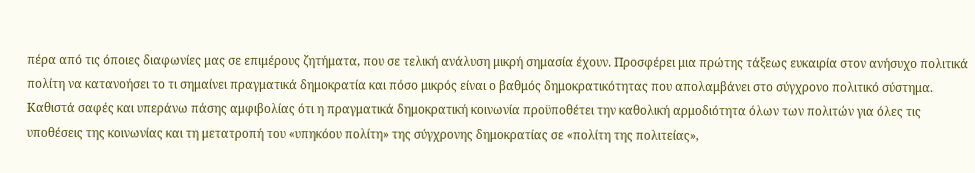πέρα από τις όποιες διαφωνίες μας σε επιμέρους ζητήματα, που σε τελική ανάλυση μικρή σημασία έχουν. Προσφέρει μια πρώτης τάξεως ευκαιρία στον ανήσυχο πολιτικά πολίτη να κατανοήσει το τι σημαίνει πραγματικά δημοκρατία και πόσο μικρός είναι ο βαθμός δημοκρατικότητας που απολαμβάνει στο σύγχρονο πολιτικό σύστημα. Καθιστά σαφές και υπεράνω πάσης αμφιβολίας ότι η πραγματικά δημοκρατική κοινωνία προϋποθέτει την καθολική αρμοδιότητα όλων των πολιτών για όλες τις υποθέσεις της κοινωνίας και τη μετατροπή του «υπηκόου πολίτη» της σύγχρονης δημοκρατίας σε «πολίτη της πολιτείας»,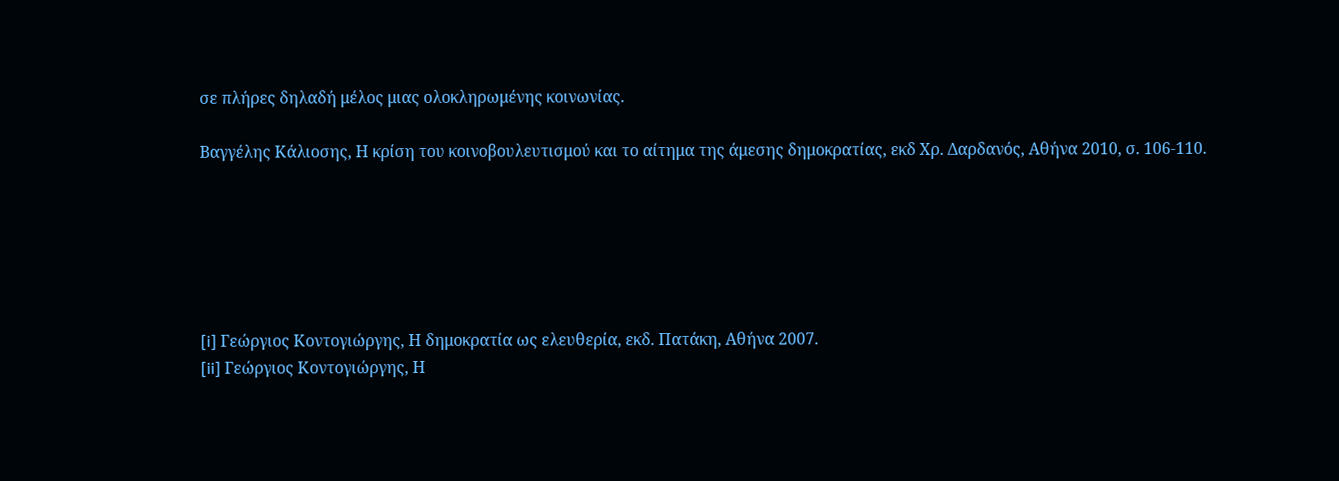σε πλήρες δηλαδή μέλος μιας ολοκληρωμένης κοινωνίας.

Βαγγέλης Κάλιοσης, Η κρίση του κοινοβουλευτισμού και το αίτημα της άμεσης δημοκρατίας, εκδ Χρ. Δαρδανός, Αθήνα 2010, σ. 106-110.






[i] Γεώργιος Κοντογιώργης, Η δημοκρατία ως ελευθερία, εκδ. Πατάκη, Αθήνα 2007.
[ii] Γεώργιος Κοντογιώργης, Η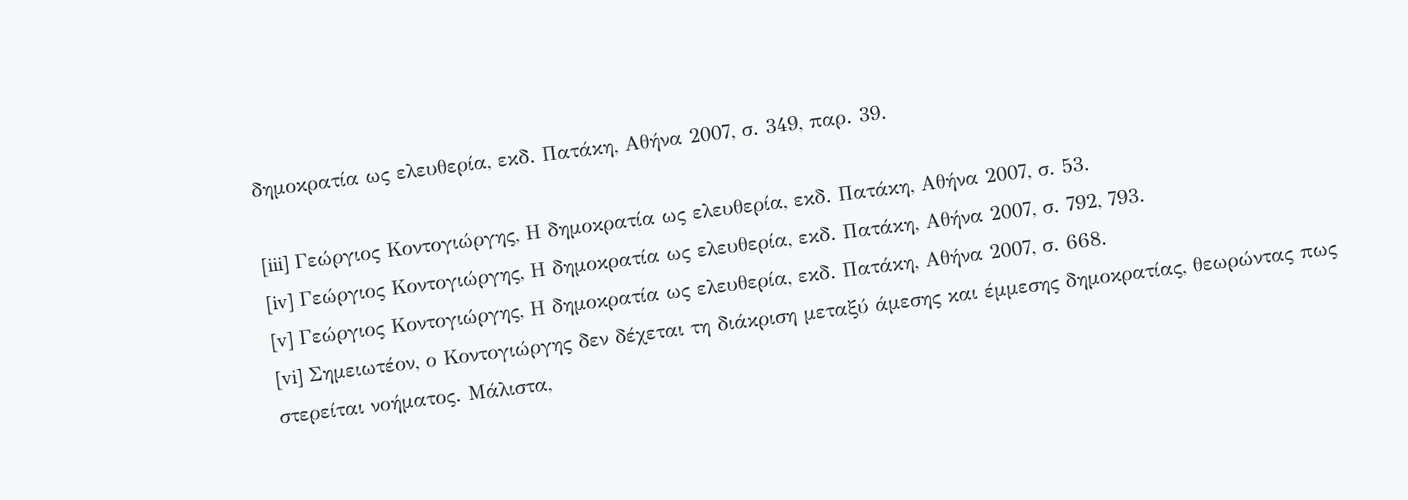δημοκρατία ως ελευθερία, εκδ. Πατάκη, Αθήνα 2007, σ. 349, παρ. 39.

[iii] Γεώργιος Κοντογιώργης, Η δημοκρατία ως ελευθερία, εκδ. Πατάκη, Αθήνα 2007, σ. 53.
[iv] Γεώργιος Κοντογιώργης, Η δημοκρατία ως ελευθερία, εκδ. Πατάκη, Αθήνα 2007, σ. 792, 793.
[v] Γεώργιος Κοντογιώργης, Η δημοκρατία ως ελευθερία, εκδ. Πατάκη, Αθήνα 2007, σ. 668.
[vi] Σημειωτέον, ο Κοντογιώργης δεν δέχεται τη διάκριση μεταξύ άμεσης και έμμεσης δημοκρατίας, θεωρώντας πως στερείται νοήματος. Μάλιστα,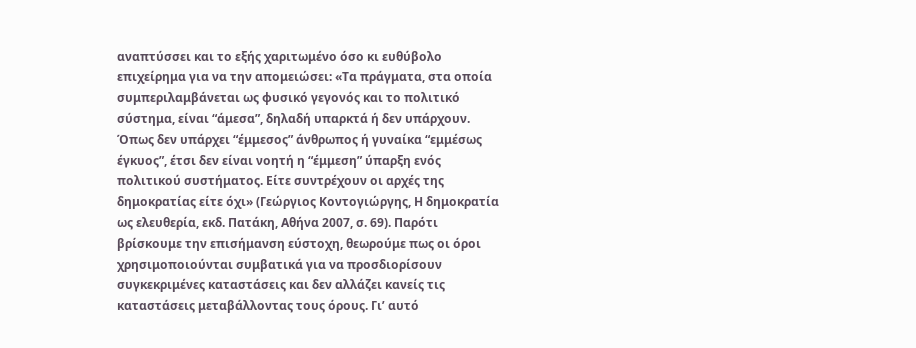αναπτύσσει και το εξής χαριτωμένο όσο κι ευθύβολο επιχείρημα για να την απομειώσει: «Τα πράγματα, στα οποία συμπεριλαμβάνεται ως φυσικό γεγονός και το πολιτικό σύστημα, είναι “άμεσα”, δηλαδή υπαρκτά ή δεν υπάρχουν. Όπως δεν υπάρχει “έμμεσος” άνθρωπος ή γυναίκα “εμμέσως έγκυος”, έτσι δεν είναι νοητή η “έμμεση” ύπαρξη ενός πολιτικού συστήματος. Είτε συντρέχουν οι αρχές της δημοκρατίας είτε όχι» (Γεώργιος Κοντογιώργης, Η δημοκρατία ως ελευθερία, εκδ. Πατάκη, Αθήνα 2007, σ. 69). Παρότι βρίσκουμε την επισήμανση εύστοχη, θεωρούμε πως οι όροι χρησιμοποιούνται συμβατικά για να προσδιορίσουν συγκεκριμένες καταστάσεις και δεν αλλάζει κανείς τις καταστάσεις μεταβάλλοντας τους όρους. Γι’ αυτό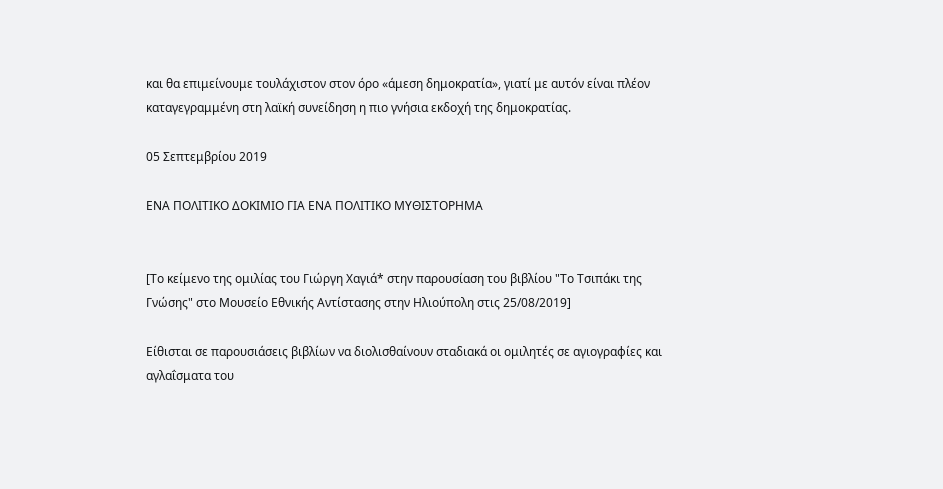και θα επιμείνουμε τουλάχιστον στον όρο «άμεση δημοκρατία», γιατί με αυτόν είναι πλέον καταγεγραμμένη στη λαϊκή συνείδηση η πιο γνήσια εκδοχή της δημοκρατίας.

05 Σεπτεμβρίου 2019

ΕΝΑ ΠΟΛΙΤΙΚΟ ΔΟΚΙΜΙΟ ΓΙΑ ΕΝΑ ΠΟΛΙΤΙΚΟ ΜΥΘΙΣΤΟΡΗΜΑ


[Το κείμενο της ομιλίας του Γιώργη Χαγιά* στην παρουσίαση του βιβλίου "Το Τσιπάκι της Γνώσης" στο Μουσείο Εθνικής Αντίστασης στην Ηλιούπολη στις 25/08/2019]

Eίθισται σε παρουσιάσεις βιβλίων να διολισθαίνουν σταδιακά οι ομιλητές σε αγιογραφίες και αγλαΐσματα του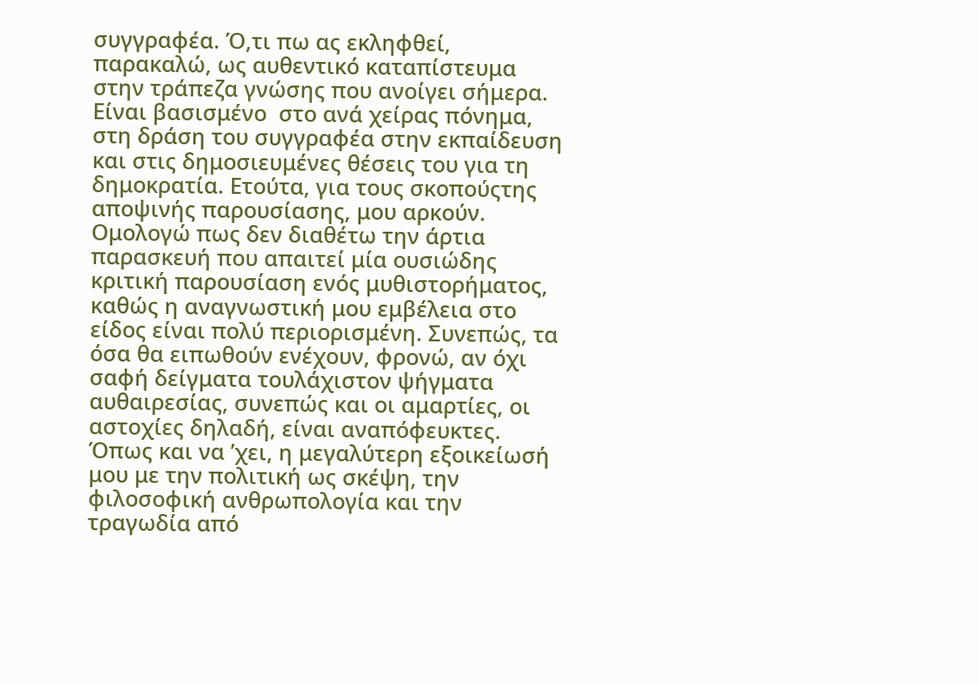συγγραφέα. Ό,τι πω ας εκληφθεί, παρακαλώ, ως αυθεντικό καταπίστευμα στην τράπεζα γνώσης που ανοίγει σήμερα. Είναι βασισμένο  στο ανά χείρας πόνημα, στη δράση του συγγραφέα στην εκπαίδευση και στις δημοσιευμένες θέσεις του για τη δημοκρατία. Ετούτα, για τους σκοπούςτης αποψινής παρουσίασης, μου αρκούν.
Ομολογώ πως δεν διαθέτω την άρτια παρασκευή που απαιτεί μία ουσιώδης κριτική παρουσίαση ενός μυθιστορήματος, καθώς η αναγνωστική μου εμβέλεια στο είδος είναι πολύ περιορισμένη. Συνεπώς, τα όσα θα ειπωθούν ενέχουν, φρονώ, αν όχι σαφή δείγματα τουλάχιστον ψήγματα αυθαιρεσίας, συνεπώς και οι αμαρτίες, οι αστοχίες δηλαδή, είναι αναπόφευκτες.
Όπως και να ’χει, η μεγαλύτερη εξοικείωσή μου με την πολιτική ως σκέψη, την φιλοσοφική ανθρωπολογία και την τραγωδία από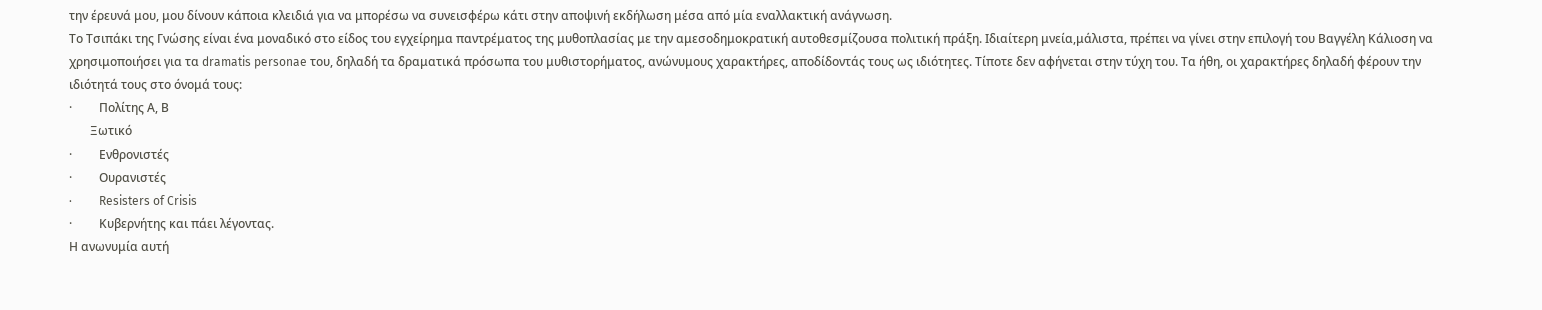την έρευνά μου, μου δίνουν κάποια κλειδιά για να μπορέσω να συνεισφέρω κάτι στην αποψινή εκδήλωση μέσα από μία εναλλακτική ανάγνωση.
Το Τσιπάκι της Γνώσης είναι ένα μοναδικό στο είδος του εγχείρημα παντρέματος της μυθοπλασίας με την αμεσοδημοκρατική αυτοθεσμίζουσα πολιτική πράξη. Ιδιαίτερη μνεία,μάλιστα, πρέπει να γίνει στην επιλογή του Βαγγέλη Κάλιοση να χρησιμοποιήσει για τα dramatis personae του, δηλαδή τα δραματικά πρόσωπα του μυθιστορήματος, ανώνυμους χαρακτήρες, αποδίδοντάς τους ως ιδιότητες. Τίποτε δεν αφήνεται στην τύχη του. Τα ήθη, οι χαρακτήρες δηλαδή φέρουν την ιδιότητά τους στο όνομά τους:
·         Πολίτης Α, Β
       Ξωτικό
·         Ενθρονιστές
·         Ουρανιστές
·         Resisters of Crisis
·         Κυβερνήτης και πάει λέγοντας.
Η ανωνυμία αυτή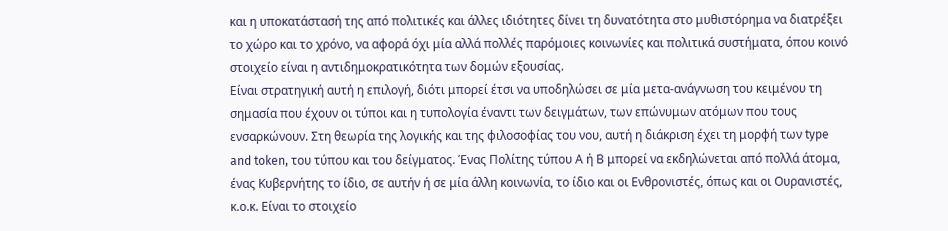και η υποκατάστασή της από πολιτικές και άλλες ιδιότητες δίνει τη δυνατότητα στο μυθιστόρημα να διατρέξει το χώρο και το χρόνο, να αφορά όχι μία αλλά πολλές παρόμοιες κοινωνίες και πολιτικά συστήματα, όπου κοινό στοιχείο είναι η αντιδημοκρατικότητα των δομών εξουσίας.
Είναι στρατηγική αυτή η επιλογή, διότι μπορεί έτσι να υποδηλώσει σε μία μετα-ανάγνωση του κειμένου τη σημασία που έχουν οι τύποι και η τυπολογία έναντι των δειγμάτων, των επώνυμων ατόμων που τους ενσαρκώνουν. Στη θεωρία της λογικής και της φιλοσοφίας του νου, αυτή η διάκριση έχει τη μορφή των type and token, του τύπου και του δείγματος. Ένας Πολίτης τύπου Α ή Β μπορεί να εκδηλώνεται από πολλά άτομα, ένας Κυβερνήτης το ίδιο, σε αυτήν ή σε μία άλλη κοινωνία, το ίδιο και οι Ενθρονιστές, όπως και οι Ουρανιστές, κ.ο.κ. Είναι το στοιχείο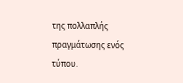της πολλαπλής πραγμάτωσης ενός τύπου.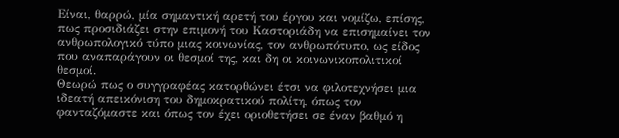Είναι, θαρρώ, μία σημαντική αρετή του έργου και νομίζω, επίσης, πως προσιδιάζει στην επιμονή του Καστοριάδη να επισημαίνει τον ανθρωπολογικό τύπο μιας κοινωνίας, τον ανθρωπότυπο, ως είδος που αναπαράγουν οι θεσμοί της, και δη οι κοινωνικοπολιτικοί θεσμοί.
Θεωρώ πως ο συγγραφέας κατορθώνει έτσι να φιλοτεχνήσει μια ιδεατή απεικόνιση του δημοκρατικού πολίτη, όπως τον φανταζόμαστε και όπως τον έχει οριοθετήσει σε έναν βαθμό η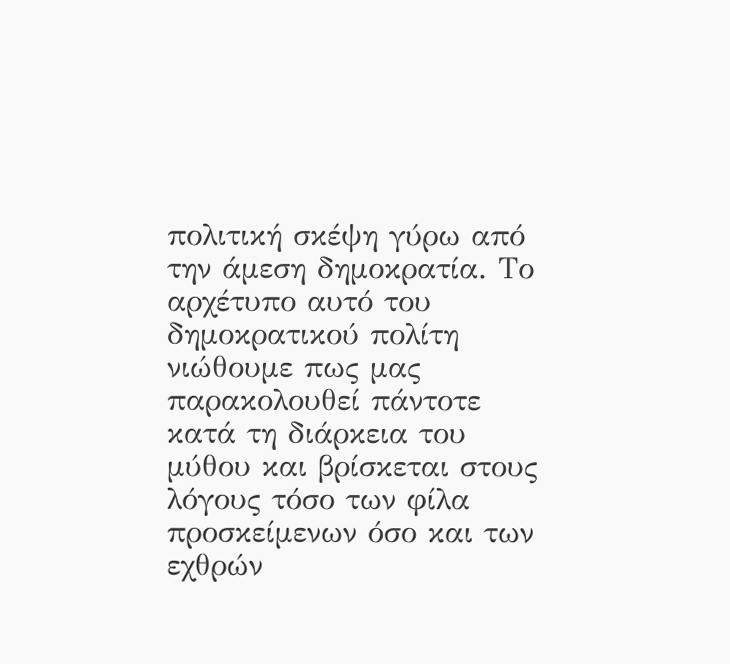πολιτική σκέψη γύρω από την άμεση δημοκρατία. Το αρχέτυπο αυτό του δημοκρατικού πολίτη νιώθουμε πως μας παρακολουθεί πάντοτε κατά τη διάρκεια του μύθου και βρίσκεται στους λόγους τόσο των φίλα προσκείμενων όσο και των εχθρών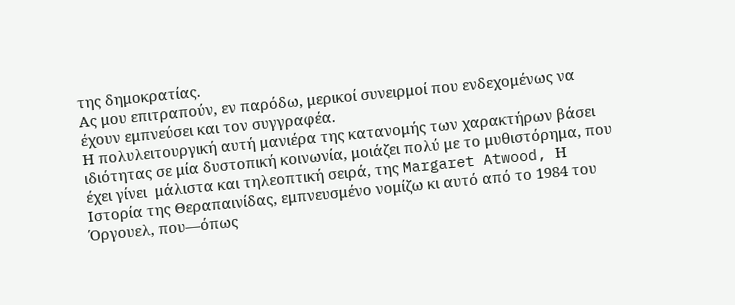της δημοκρατίας.
Ας μου επιτραπούν, εν παρόδω, μερικοί συνειρμοί που ενδεχομένως να έχουν εμπνεύσει και τον συγγραφέα.
Η πολυλειτουργική αυτή μανιέρα της κατανομής των χαρακτήρων βάσει ιδιότητας σε μία δυστοπική κοινωνία, μοιάζει πολύ με το μυθιστόρημα, που έχει γίνει  μάλιστα και τηλεοπτική σειρά, της Margaret Atwood, Η Ιστορία της Θεραπαινίδας, εμπνευσμένο νομίζω κι αυτό από το 1984 του Όργουελ, που—όπως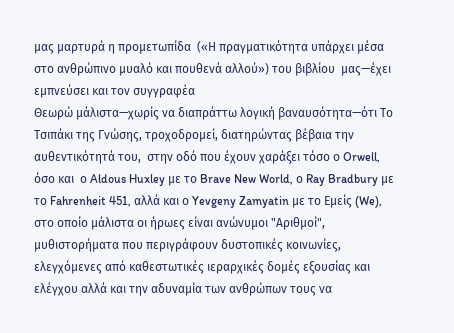μας μαρτυρά η προμετωπίδα  («Η πραγματικότητα υπάρχει μέσα στο ανθρώπινο μυαλό και πουθενά αλλού») του βιβλίου  μας—έχει εμπνεύσει και τον συγγραφέα
Θεωρώ μάλιστα—χωρίς να διαπράττω λογική βαναυσότητα—ότι Το Τσιπάκι της Γνώσης, τροχοδρομεί, διατηρώντας βέβαια την αυθεντικότητά του,  στην οδό που έχουν χαράξει τόσο ο Orwell, όσο και  ο Aldous Huxley με το Brave New World, ο Ray Bradbury με το Fahrenheit 451, αλλά και ο Yevgeny Zamyatin με το Εμείς (We), στο οποίο μάλιστα οι ήρωες είναι ανώνυμοι "Αριθμοί", μυθιστορήματα που περιγράφουν δυστοπικές κοινωνίες, ελεγχόμενες από καθεστωτικές ιεραρχικές δομές εξουσίας και ελέγχου αλλά και την αδυναμία των ανθρώπων τους να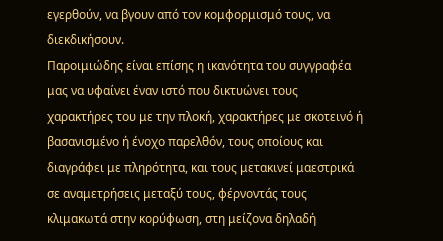εγερθούν, να βγουν από τον κομφορμισμό τους, να διεκδικήσουν.
Παροιμιώδης είναι επίσης η ικανότητα του συγγραφέα μας να υφαίνει έναν ιστό που δικτυώνει τους χαρακτήρες του με την πλοκή, χαρακτήρες με σκοτεινό ή βασανισμένο ή ένοχο παρελθόν, τους οποίους και διαγράφει με πληρότητα, και τους μετακινεί μαεστρικά σε αναμετρήσεις μεταξύ τους, φέρνοντάς τους κλιμακωτά στην κορύφωση, στη μείζονα δηλαδή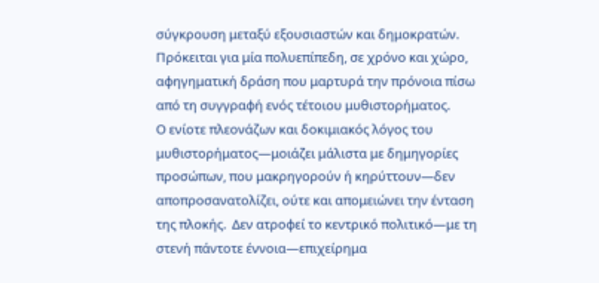σύγκρουση μεταξύ εξουσιαστών και δημοκρατών. Πρόκειται για μία πολυεπίπεδη, σε χρόνο και χώρο, αφηγηματική δράση που μαρτυρά την πρόνοια πίσω από τη συγγραφή ενός τέτοιου μυθιστορήματος.
Ο ενίοτε πλεονάζων και δοκιμιακός λόγος του μυθιστορήματος—μοιάζει μάλιστα με δημηγορίες προσώπων, που μακρηγορούν ή κηρύττουν—δεν αποπροσανατολίζει, ούτε και απομειώνει την ένταση της πλοκής.  Δεν ατροφεί το κεντρικό πολιτικό—με τη στενή πάντοτε έννοια—επιχείρημα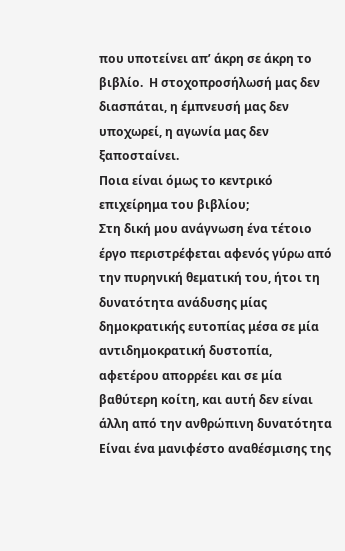που υποτείνει απ’ άκρη σε άκρη το βιβλίο.  Η στοχοπροσήλωσή μας δεν διασπάται, η έμπνευσή μας δεν υποχωρεί, η αγωνία μας δεν ξαποσταίνει.
Ποια είναι όμως το κεντρικό επιχείρημα του βιβλίου;
Στη δική μου ανάγνωση ένα τέτοιο έργο περιστρέφεται αφενός γύρω από την πυρηνική θεματική του, ήτοι τη δυνατότητα ανάδυσης μίας δημοκρατικής ευτοπίας μέσα σε μία αντιδημοκρατική δυστοπία, αφετέρου απορρέει και σε μία βαθύτερη κοίτη, και αυτή δεν είναι άλλη από την ανθρώπινη δυνατότητα
Είναι ένα μανιφέστο αναθέσμισης της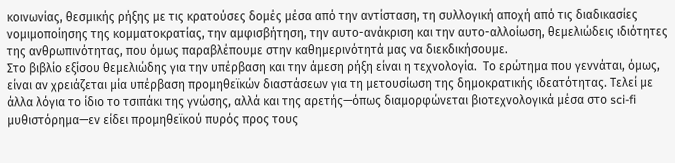κοινωνίας, θεσμικής ρήξης με τις κρατούσες δομές μέσα από την αντίσταση, τη συλλογική αποχή από τις διαδικασίες νομιμοποίησης της κομματοκρατίας, την αμφισβήτηση, την αυτο-ανάκριση και την αυτο-αλλοίωση, θεμελιώδεις ιδιότητες της ανθρωπινότητας, που όμως παραβλέπουμε στην καθημερινότητά μας να διεκδικήσουμε.
Στο βιβλίο εξίσου θεμελιώδης για την υπέρβαση και την άμεση ρήξη είναι η τεχνολογία.  Το ερώτημα που γεννάται, όμως, είναι αν χρειάζεται μία υπέρβαση προμηθεϊκών διαστάσεων για τη μετουσίωση της δημοκρατικής ιδεατότητας. Τελεί με άλλα λόγια το ίδιο το τσιπάκι της γνώσης, αλλά και της αρετής—όπως διαμορφώνεται βιοτεχνολογικά μέσα στο sci-fi μυθιστόρημα—εν είδει προμηθεϊκού πυρός προς τους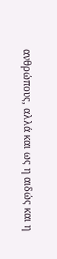ανθρώπους, αλλά και ως η αιδώς και η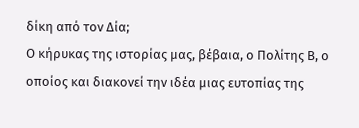δίκη από τον Δία;
Ο κήρυκας της ιστορίας μας, βέβαια, ο Πολίτης Β, ο οποίος και διακονεί την ιδέα μιας ευτοπίας της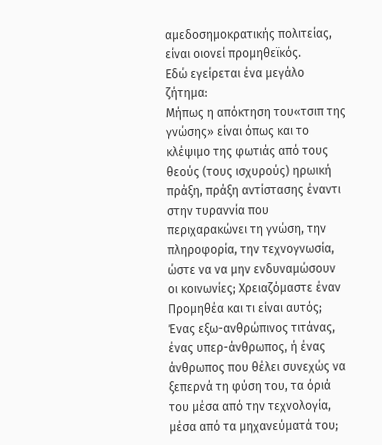αμεδοσημοκρατικής πολιτείας, είναι οιονεί προμηθεϊκός.
Εδώ εγείρεται ένα μεγάλο ζήτημα:
Μήπως η απόκτηση του«τσιπ της γνώσης» είναι όπως και το κλέψιμο της φωτιάς από τους θεούς (τους ισχυρούς) ηρωική πράξη, πράξη αντίστασης έναντι στην τυραννία που περιχαρακώνει τη γνώση, την πληροφορία, την τεχνογνωσία, ώστε να να μην ενδυναμώσουν οι κοινωνίες; Χρειαζόμαστε έναν Προμηθέα και τι είναι αυτός; Ένας εξω-ανθρώπινος τιτάνας, ένας υπερ-άνθρωπος, ή ένας άνθρωπος που θέλει συνεχώς να ξεπερνά τη φύση του, τα όριά του μέσα από την τεχνολογία, μέσα από τα μηχανεύματά του;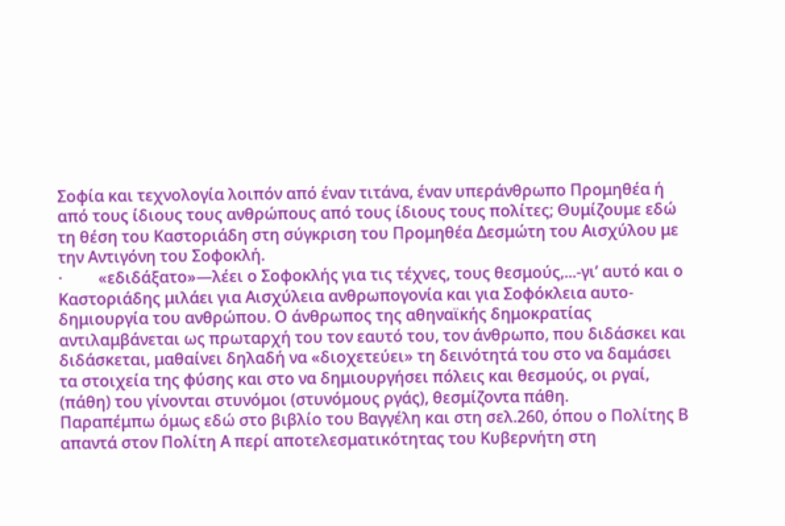Σοφία και τεχνολογία λοιπόν από έναν τιτάνα, έναν υπεράνθρωπο Προμηθέα ή από τους ίδιους τους ανθρώπους από τους ίδιους τους πολίτες; Θυμίζουμε εδώ τη θέση του Καστοριάδη στη σύγκριση του Προμηθέα Δεσμώτη του Αισχύλου με την Αντιγόνη του Σοφοκλή.
·         «εδιδάξατο»—λέει ο Σοφοκλής για τις τέχνες, τους θεσμούς,...-γι’ αυτό και ο Καστοριάδης μιλάει για Αισχύλεια ανθρωπογονία και για Σοφόκλεια αυτο-δημιουργία του ανθρώπου. Ο άνθρωπος της αθηναϊκής δημοκρατίας αντιλαμβάνεται ως πρωταρχή του τον εαυτό του, τον άνθρωπο, που διδάσκει και διδάσκεται, μαθαίνει δηλαδή να «διοχετεύει» τη δεινότητά του στο να δαμάσει τα στοιχεία της φύσης και στο να δημιουργήσει πόλεις και θεσμούς, οι ργαί, (πάθη) του γίνονται στυνόμοι (στυνόμους ργάς), θεσμίζοντα πάθη.
Παραπέμπω όμως εδώ στο βιβλίο του Βαγγέλη και στη σελ.260, όπου ο Πολίτης Β απαντά στον Πολίτη Α περί αποτελεσματικότητας του Κυβερνήτη στη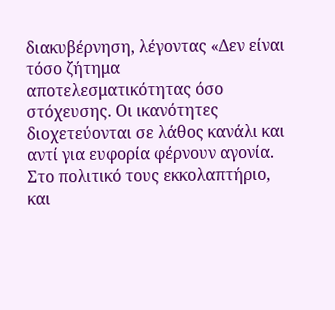διακυβέρνηση, λέγοντας «Δεν είναι τόσο ζήτημα αποτελεσματικότητας όσο στόχευσης. Οι ικανότητες διοχετεύονται σε λάθος κανάλι και αντί για ευφορία φέρνουν αγονία. Στο πολιτικό τους εκκολαπτήριο, και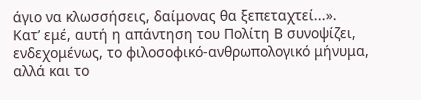άγιο να κλωσσήσεις, δαίμονας θα ξεπεταχτεί...».
Κατ’ εμέ, αυτή η απάντηση του Πολίτη Β συνοψίζει, ενδεχομένως, το φιλοσοφικό-ανθρωπολογικό μήνυμα, αλλά και το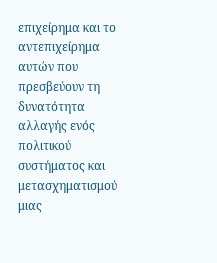επιχείρημα και το αντεπιχείρημα αυτών που πρεσβεύουν τη δυνατότητα αλλαγής ενός πολιτικού συστήματος και μετασχηματισμού μιας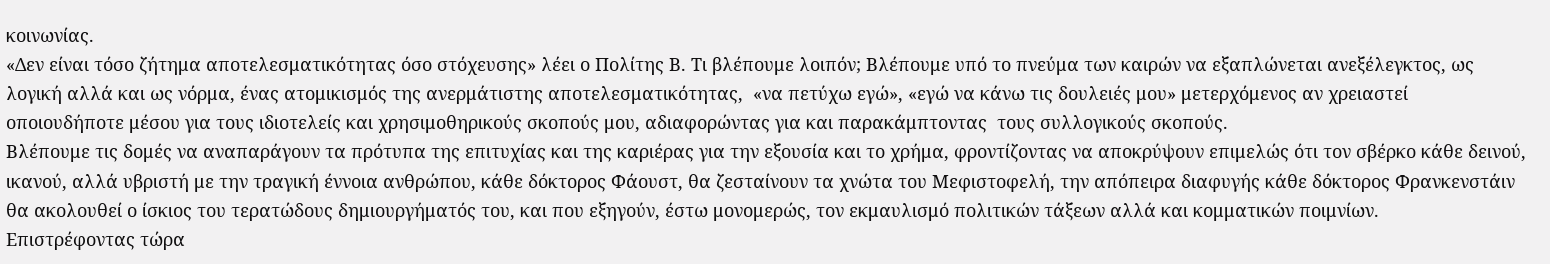κοινωνίας.
«Δεν είναι τόσο ζήτημα αποτελεσματικότητας όσο στόχευσης» λέει ο Πολίτης Β. Τι βλέπουμε λοιπόν; Βλέπουμε υπό το πνεύμα των καιρών να εξαπλώνεται ανεξέλεγκτος, ως λογική αλλά και ως νόρμα, ένας ατομικισμός της ανερμάτιστης αποτελεσματικότητας,  «να πετύχω εγώ», «εγώ να κάνω τις δουλειές μου» μετερχόμενος αν χρειαστεί οποιουδήποτε μέσου για τους ιδιοτελείς και χρησιμοθηρικούς σκοπούς μου, αδιαφορώντας για και παρακάμπτοντας  τους συλλογικούς σκοπούς.
Βλέπουμε τις δομές να αναπαράγουν τα πρότυπα της επιτυχίας και της καριέρας για την εξουσία και το χρήμα, φροντίζοντας να αποκρύψουν επιμελώς ότι τον σβέρκο κάθε δεινού, ικανού, αλλά υβριστή με την τραγική έννοια ανθρώπου, κάθε δόκτορος Φάουστ, θα ζεσταίνουν τα χνώτα του Μεφιστοφελή, την απόπειρα διαφυγής κάθε δόκτορος Φρανκενστάιν θα ακολουθεί ο ίσκιος του τερατώδους δημιουργήματός του, και που εξηγούν, έστω μονομερώς, τον εκμαυλισμό πολιτικών τάξεων αλλά και κομματικών ποιμνίων.
Επιστρέφοντας τώρα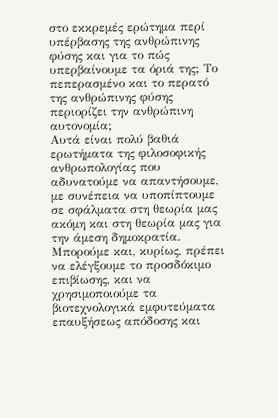στο εκκρεμές ερώτημα περί υπέρβασης της ανθρώπινης φύσης και για το πώς υπερβαίνουμε τα όριά της; Το πεπερασμένο και το περατό της ανθρώπινης φύσης περιορίζει την ανθρώπινη αυτονομία;
Αυτά είναι πολύ βαθιά ερωτήματα της φιλοσοφικής ανθρωπολογίας που αδυνατούμε να απαντήσουμε, με συνέπεια να υποπίπτουμε σε σφάλματα στη θεωρία μας ακόμη και στη θεωρία μας για την άμεση δημοκρατία.
Μπορούμε και, κυρίως, πρέπει να ελέγξουμε το προσδόκιμο επιβίωσης, και να χρησιμοποιούμε τα βιοτεχνολογικά εμφυτεύματα επαυξήσεως απόδοσης και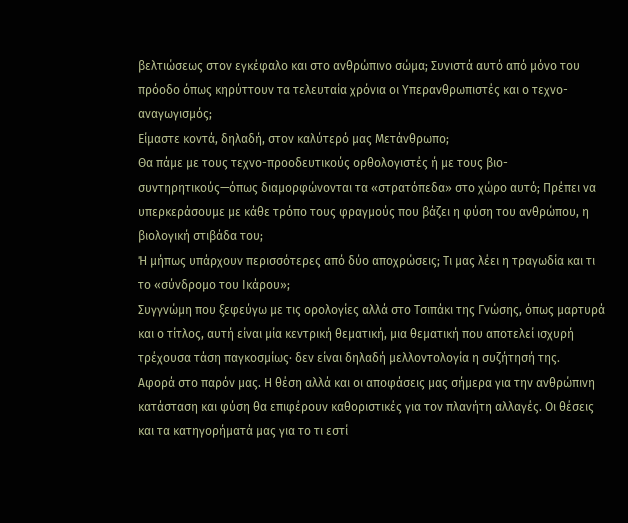βελτιώσεως στον εγκέφαλο και στο ανθρώπινο σώμα; Συνιστά αυτό από μόνο του πρόοδο όπως κηρύττουν τα τελευταία χρόνια οι Υπερανθρωπιστές και ο τεχνο-αναγωγισμός;
Είμαστε κοντά, δηλαδή, στον καλύτερό μας Μετάνθρωπο;
Θα πάμε με τους τεχνο-προοδευτικούς ορθολογιστές ή με τους βιο-συντηρητικούς—όπως διαμορφώνονται τα «στρατόπεδα» στο χώρο αυτό; Πρέπει να υπερκεράσουμε με κάθε τρόπο τους φραγμούς που βάζει η φύση του ανθρώπου, η βιολογική στιβάδα του;
Ή μήπως υπάρχουν περισσότερες από δύο αποχρώσεις; Τι μας λέει η τραγωδία και τι το «σύνδρομο του Ικάρου»;
Συγγνώμη που ξεφεύγω με τις ορολογίες αλλά στο Τσιπάκι της Γνώσης, όπως μαρτυρά και ο τίτλος, αυτή είναι μία κεντρική θεματική, μια θεματική που αποτελεί ισχυρή τρέχουσα τάση παγκοσμίως· δεν είναι δηλαδή μελλοντολογία η συζήτησή της.
Αφορά στο παρόν μας. Η θέση αλλά και οι αποφάσεις μας σήμερα για την ανθρώπινη κατάσταση και φύση θα επιφέρουν καθοριστικές για τον πλανήτη αλλαγές. Οι θέσεις και τα κατηγορήματά μας για το τι εστί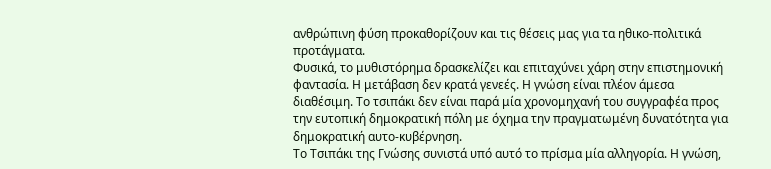ανθρώπινη φύση προκαθορίζουν και τις θέσεις μας για τα ηθικο-πολιτικά προτάγματα.
Φυσικά, το μυθιστόρημα δρασκελίζει και επιταχύνει χάρη στην επιστημονική φαντασία. Η μετάβαση δεν κρατά γενεές. Η γνώση είναι πλέον άμεσα διαθέσιμη. Το τσιπάκι δεν είναι παρά μία χρονομηχανή του συγγραφέα προς την ευτοπική δημοκρατική πόλη με όχημα την πραγματωμένη δυνατότητα για δημοκρατική αυτο-κυβέρνηση.
Το Τσιπάκι της Γνώσης συνιστά υπό αυτό το πρίσμα μία αλληγορία. Η γνώση,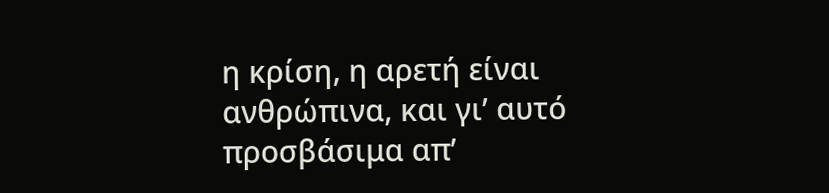η κρίση, η αρετή είναι ανθρώπινα, και γι’ αυτό προσβάσιμα απ’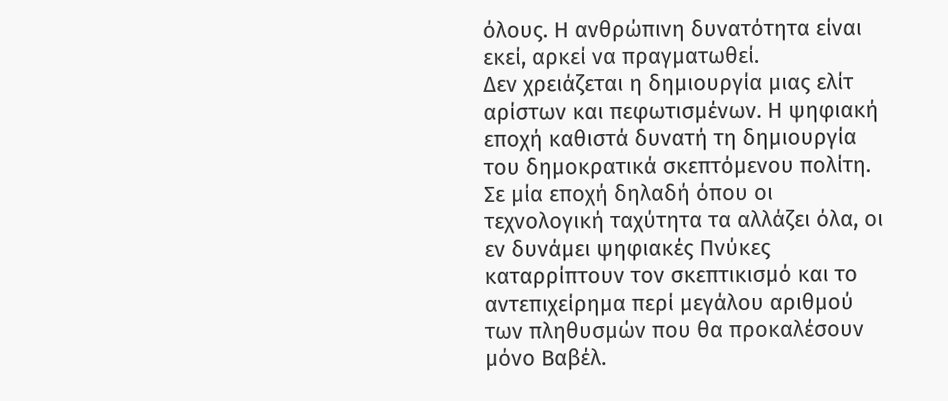όλους. Η ανθρώπινη δυνατότητα είναι εκεί, αρκεί να πραγματωθεί.
Δεν χρειάζεται η δημιουργία μιας ελίτ αρίστων και πεφωτισμένων. Η ψηφιακή εποχή καθιστά δυνατή τη δημιουργία του δημοκρατικά σκεπτόμενου πολίτη. Σε μία εποχή δηλαδή όπου οι τεχνολογική ταχύτητα τα αλλάζει όλα, οι εν δυνάμει ψηφιακές Πνύκες καταρρίπτουν τον σκεπτικισμό και το αντεπιχείρημα περί μεγάλου αριθμού των πληθυσμών που θα προκαλέσουν μόνο Βαβέλ.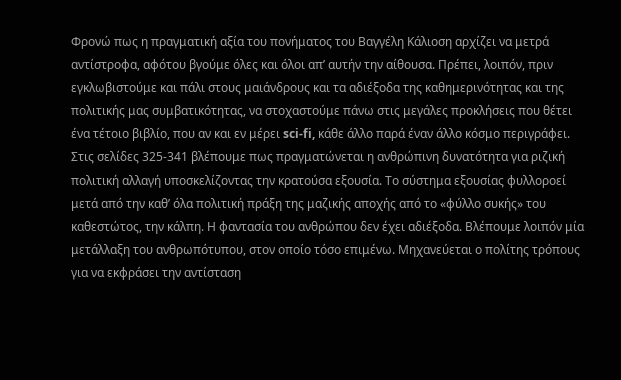Φρονώ πως η πραγματική αξία του πονήματος του Βαγγέλη Κάλιοση αρχίζει να μετρά αντίστροφα, αφότου βγούμε όλες και όλοι απ’ αυτήν την αίθουσα. Πρέπει, λοιπόν, πριν εγκλωβιστούμε και πάλι στους μαιάνδρους και τα αδιέξοδα της καθημερινότητας και της πολιτικής μας συμβατικότητας, να στοχαστούμε πάνω στις μεγάλες προκλήσεις που θέτει ένα τέτοιο βιβλίο, που αν και εν μέρει sci-fi, κάθε άλλο παρά έναν άλλο κόσμο περιγράφει.
Στις σελίδες 325-341 βλέπουμε πως πραγματώνεται η ανθρώπινη δυνατότητα για ριζική πολιτική αλλαγή υποσκελίζοντας την κρατούσα εξουσία. Το σύστημα εξουσίας φυλλοροεί μετά από την καθ’ όλα πολιτική πράξη της μαζικής αποχής από το «φύλλο συκής» του καθεστώτος, την κάλπη. Η φαντασία του ανθρώπου δεν έχει αδιέξοδα. Βλέπουμε λοιπόν μία μετάλλαξη του ανθρωπότυπου, στον οποίο τόσο επιμένω. Μηχανεύεται ο πολίτης τρόπους για να εκφράσει την αντίσταση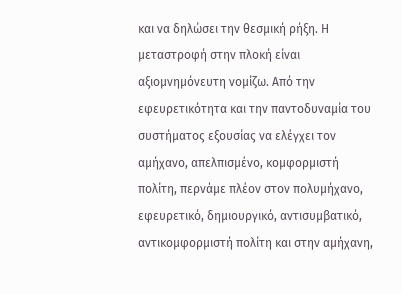και να δηλώσει την θεσμική ρήξη. Η μεταστροφή στην πλοκή είναι αξιομνημόνευτη νομίζω. Από την εφευρετικότητα και την παντοδυναμία του συστήματος εξουσίας να ελέγχει τον αμήχανο, απελπισμένο, κομφορμιστή πολίτη, περνάμε πλέον στον πολυμήχανο, εφευρετικό, δημιουργικό, αντισυμβατικό, αντικομφορμιστή πολίτη και στην αμήχανη,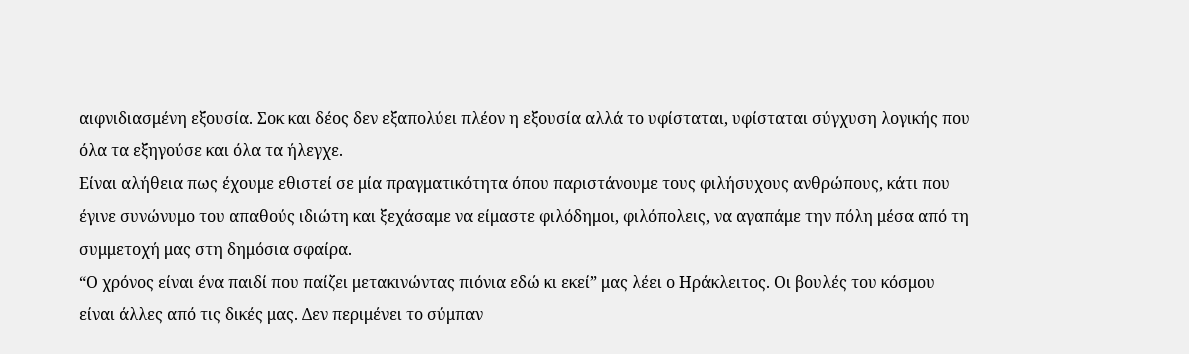αιφνιδιασμένη εξουσία. Σοκ και δέος δεν εξαπολύει πλέον η εξουσία αλλά το υφίσταται, υφίσταται σύγχυση λογικής που όλα τα εξηγούσε και όλα τα ήλεγχε.
Είναι αλήθεια πως έχουμε εθιστεί σε μία πραγματικότητα όπου παριστάνουμε τους φιλήσυχους ανθρώπους, κάτι που έγινε συνώνυμο του απαθούς ιδιώτη και ξεχάσαμε να είμαστε φιλόδημοι, φιλόπολεις, να αγαπάμε την πόλη μέσα από τη συμμετοχή μας στη δημόσια σφαίρα.
“Ο χρόνος είναι ένα παιδί που παίζει μετακινώντας πιόνια εδώ κι εκεί” μας λέει ο Ηράκλειτος. Οι βουλές του κόσμου είναι άλλες από τις δικές μας. Δεν περιμένει το σύμπαν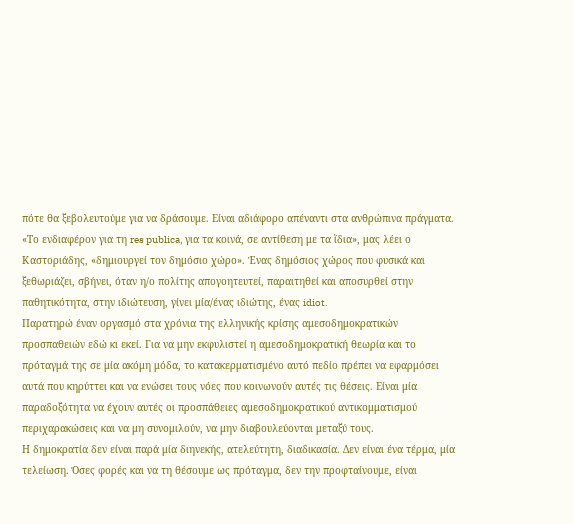πότε θα ξεβολευτούμε για να δράσουμε. Είναι αδιάφορο απέναντι στα ανθρώπινα πράγματα.
«Το ενδιαφέρον για τη res publica, για τα κοινά, σε αντίθεση με τα ἴδια», μας λέει ο Καστοριάδης, «δημιουργεί τον δημόσιο χώρο». Ένας δημόσιος χώρος που φυσικά και ξεθωριάζει, σβήνει, όταν η/ο πολίτης απογοητευτεί, παραιτηθεί και αποσυρθεί στην παθητικότητα, στην ιδιώτευση, γίνει μία/ένας ιδιώτης, ένας idiot.
Παρατηρώ έναν οργασμό στα χρόνια της ελληνικής κρίσης αμεσοδημοκρατικών προσπαθειών εδώ κι εκεί. Για να μην εκφυλιστεί η αμεσοδημοκρατική θεωρία και το πρόταγμά της σε μία ακόμη μόδα, το κατακερματισμένο αυτό πεδίο πρέπει να εφαρμόσει αυτά που κηρύττει και να ενώσει τους νόες που κοινωνούν αυτές τις θέσεις. Είναι μία παραδοξότητα να έχουν αυτές οι προσπάθειες αμεσοδημοκρατικού αντικομματισμού περιχαρακώσεις και να μη συνομιλούν, να μην διαβουλεύονται μεταξύ τους.
Η δημοκρατία δεν είναι παρά μία διηνεκής, ατελεύτητη, διαδικασία. Δεν είναι ένα τέρμα, μία τελείωση. Όσες φορές και να τη θέσουμε ως πρόταγμα, δεν την προφταίνουμε, είναι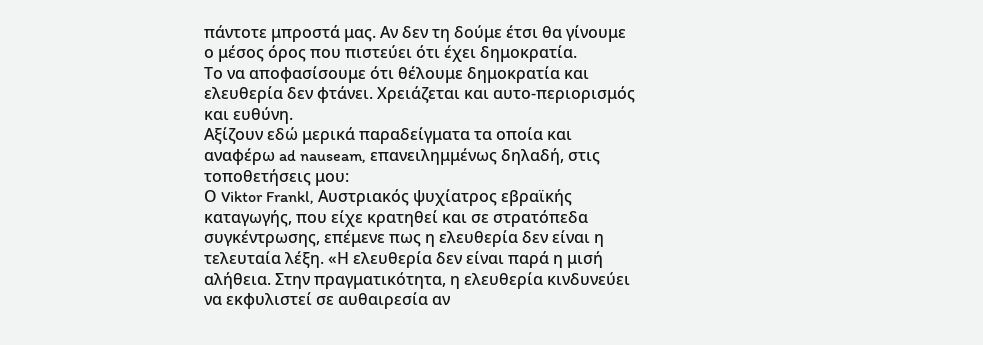πάντοτε μπροστά μας. Αν δεν τη δούμε έτσι θα γίνουμε ο μέσος όρος που πιστεύει ότι έχει δημοκρατία.
Το να αποφασίσουμε ότι θέλουμε δημοκρατία και ελευθερία δεν φτάνει. Χρειάζεται και αυτο-περιορισμός και ευθύνη.
Αξίζουν εδώ μερικά παραδείγματα τα οποία και αναφέρω ad nauseam, επανειλημμένως δηλαδή, στις τοποθετήσεις μου:
Ο Viktor Frankl, Αυστριακός ψυχίατρος εβραϊκής καταγωγής, που είχε κρατηθεί και σε στρατόπεδα συγκέντρωσης, επέμενε πως η ελευθερία δεν είναι η τελευταία λέξη. «Η ελευθερία δεν είναι παρά η μισή αλήθεια. Στην πραγματικότητα, η ελευθερία κινδυνεύει να εκφυλιστεί σε αυθαιρεσία αν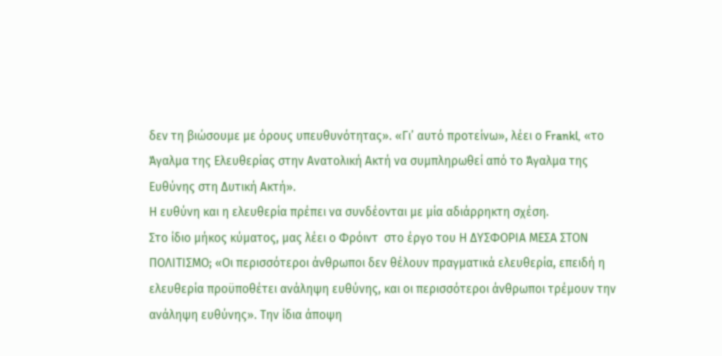δεν τη βιώσουμε με όρους υπευθυνότητας». «Γι’ αυτό προτείνω», λέει ο Frankl, «το Άγαλμα της Ελευθερίας στην Ανατολική Ακτή να συμπληρωθεί από το Άγαλμα της Ευθύνης στη Δυτική Ακτή».
Η ευθύνη και η ελευθερία πρέπει να συνδέονται με μία αδιάρρηκτη σχέση.
Στο ίδιο μήκος κύματος, μας λέει ο Φρόιντ  στο έργο του Η ΔΥΣΦΟΡΙΑ ΜΕΣΑ ΣΤΟΝ ΠΟΛΙΤΙΣΜΟ; «Οι περισσότεροι άνθρωποι δεν θέλουν πραγματικά ελευθερία, επειδή η ελευθερία προϋποθέτει ανάληψη ευθύνης, και οι περισσότεροι άνθρωποι τρέμουν την ανάληψη ευθύνης». Την ίδια άποψη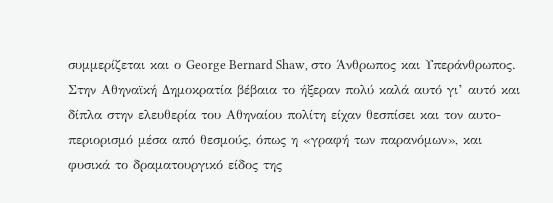συμμερίζεται και ο George Bernard Shaw, στο Άνθρωπος και Υπεράνθρωπος.
Στην Αθηναϊκή Δημοκρατία βέβαια το ήξεραν πολύ καλά αυτό γι’ αυτό και δίπλα στην ελευθερία του Αθηναίου πολίτη είχαν θεσπίσει και τον αυτο-περιορισμό μέσα από θεσμούς, όπως η «γραφή των παρανόμων», και φυσικά το δραματουργικό είδος της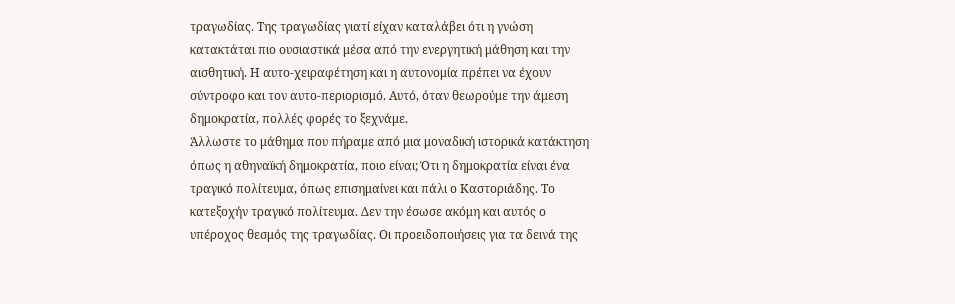τραγωδίας. Της τραγωδίας γιατί είχαν καταλάβει ότι η γνώση κατακτάται πιο ουσιαστικά μέσα από την ενεργητική μάθηση και την αισθητική. Η αυτο-χειραφέτηση και η αυτονομία πρέπει να έχουν σύντροφο και τον αυτο-περιορισμό. Αυτό, όταν θεωρούμε την άμεση δημοκρατία, πολλές φορές το ξεχνάμε.
Άλλωστε το μάθημα που πήραμε από μια μοναδική ιστορικά κατάκτηση όπως η αθηναϊκή δημοκρατία, ποιο είναι; Ότι η δημοκρατία είναι ένα τραγικό πολίτευμα, όπως επισημαίνει και πάλι ο Καστοριάδης. Το κατεξοχήν τραγικό πολίτευμα. Δεν την έσωσε ακόμη και αυτός ο υπέροχος θεσμός της τραγωδίας. Οι προειδοποιήσεις για τα δεινά της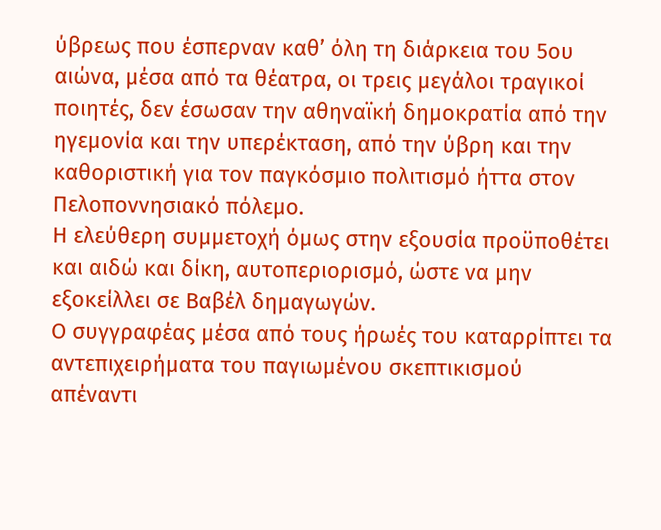ύβρεως που έσπερναν καθ’ όλη τη διάρκεια του 5ου αιώνα, μέσα από τα θέατρα, οι τρεις μεγάλοι τραγικοί ποιητές, δεν έσωσαν την αθηναϊκή δημοκρατία από την ηγεμονία και την υπερέκταση, από την ύβρη και την καθοριστική για τον παγκόσμιο πολιτισμό ήττα στον Πελοποννησιακό πόλεμο.
Η ελεύθερη συμμετοχή όμως στην εξουσία προϋποθέτει και αιδώ και δίκη, αυτοπεριορισμό, ώστε να μην εξοκείλλει σε Βαβέλ δημαγωγών.
Ο συγγραφέας μέσα από τους ήρωές του καταρρίπτει τα αντεπιχειρήματα του παγιωμένου σκεπτικισμού απέναντι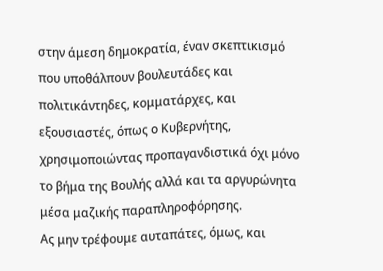στην άμεση δημοκρατία, έναν σκεπτικισμό που υποθάλπουν βουλευτάδες και πολιτικάντηδες, κομματάρχες, και εξουσιαστές, όπως ο Κυβερνήτης, χρησιμοποιώντας προπαγανδιστικά όχι μόνο το βήμα της Βουλής αλλά και τα αργυρώνητα μέσα μαζικής παραπληροφόρησης.
Ας μην τρέφουμε αυταπάτες, όμως, και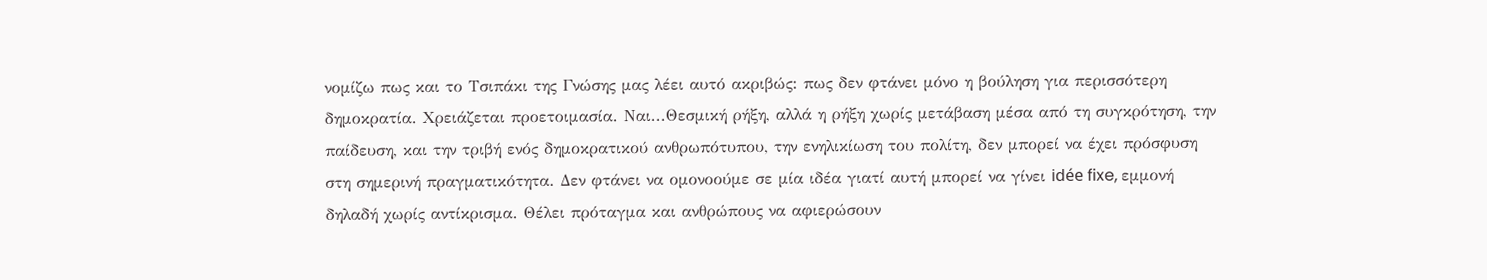νομίζω πως και το Τσιπάκι της Γνώσης μας λέει αυτό ακριβώς: πως δεν φτάνει μόνο η βούληση για περισσότερη δημοκρατία. Χρειάζεται προετοιμασία. Ναι...Θεσμική ρήξη, αλλά η ρήξη χωρίς μετάβαση μέσα από τη συγκρότηση, την παίδευση, και την τριβή ενός δημοκρατικού ανθρωπότυπου, την ενηλικίωση του πολίτη, δεν μπορεί να έχει πρόσφυση στη σημερινή πραγματικότητα. Δεν φτάνει να ομονοούμε σε μία ιδέα γιατί αυτή μπορεί να γίνει idée fixe, εμμονή δηλαδή χωρίς αντίκρισμα. Θέλει πρόταγμα και ανθρώπους να αφιερώσουν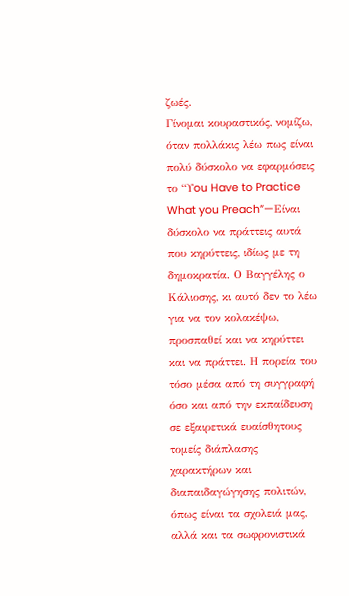ζωές.
Γίνομαι κουραστικός, νομίζω, όταν πολλάκις λέω πως είναι πολύ δύσκολο να εφαρμόσεις το “Υou Have to Practice What you Preach”—Είναι δύσκολο να πράττεις αυτά που κηρύττεις, ιδίως με τη δημοκρατία. Ο Βαγγέλης ο Κάλιοσης, κι αυτό δεν το λέω για να τον κολακέψω, προσπαθεί και να κηρύττει και να πράττει. Η πορεία του τόσο μέσα από τη συγγραφή όσο και από την εκπαίδευση σε εξαιρετικά ευαίσθητους τομείς διάπλασης χαρακτήρων και διαπαιδαγώγησης πολιτών, όπως είναι τα σχολειά μας, αλλά και τα σωφρονιστικά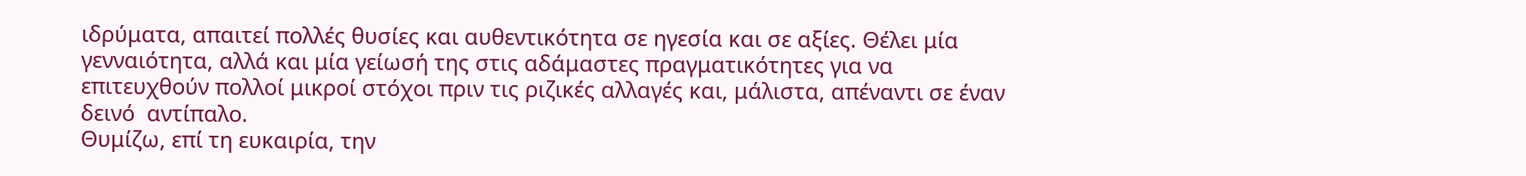ιδρύματα, απαιτεί πολλές θυσίες και αυθεντικότητα σε ηγεσία και σε αξίες. Θέλει μία γενναιότητα, αλλά και μία γείωσή της στις αδάμαστες πραγματικότητες για να επιτευχθούν πολλοί μικροί στόχοι πριν τις ριζικές αλλαγές και, μάλιστα, απέναντι σε έναν δεινό  αντίπαλο.
Θυμίζω, επί τη ευκαιρία, την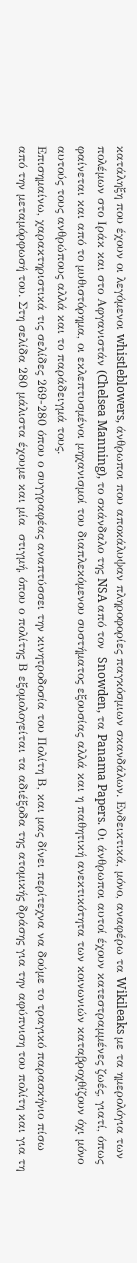κατάληξη που έχουν οι λεγόμενοι whistleblowers, άνθρωποι που αποκάλυψαν πληροφορίες παγκόσμιων σκανδάλων. Ενδεικτικά, μόνο, αναφέρω τα Wikileaks με τα ημερολόγια των πολέμων στο Ιράκ και στο Αφγανιστάν (Chelsea Manning), το σκάνδαλο της NSA από τον  Snowden, τα Panama Papers. Οι άνθρωποι αυτοί έχουν κατεστραμμένες ζωές, γιατί, όπως φαίνεται και από το μυθιστόρημα, οι εκλεπτυσμένοι μηχανισμοί του διαπλεκόμενου συστήματος εξουσίας αλλά και η παθητική ανεκτικότητα των κοινωνιών καταβροχθίζουν όχι μόνο αυτούς τους ανθρώπους αλλά και το παράδειγμά τους.
Επισημαίνω, χαρακτηριστικά τις σελίδες 269-280 όπου ο συγγραφέας αναπτύσσει την κινητροδοσία του Πολίτη Β, και μας δίνει περίτεχνα να δούμε το τραγικό παρασκήνιο πίσω από την μεταμόρφωσή του. Στη σελίδα 280 μάλιστα έχουμε και μία  στιγμή, όπου ο πολίτης Β εξομολογείται τα αδιέξοδα της ατομικής δράσης για την αφύπνιση του πολίτη και για τη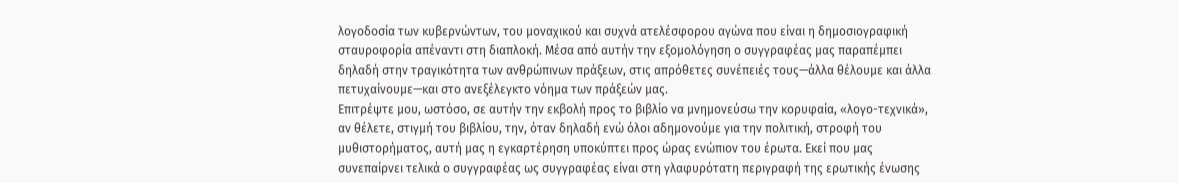λογοδοσία των κυβερνώντων, του μοναχικού και συχνά ατελέσφορου αγώνα που είναι η δημοσιογραφική σταυροφορία απέναντι στη διαπλοκή. Μέσα από αυτήν την εξομολόγηση ο συγγραφέας μας παραπέμπει δηλαδή στην τραγικότητα των ανθρώπινων πράξεων, στις απρόθετες συνέπειές τους—άλλα θέλουμε και άλλα πετυχαίνουμε—και στο ανεξέλεγκτο νόημα των πράξεών μας.
Επιτρέψτε μου, ωστόσο, σε αυτήν την εκβολή προς το βιβλίο να μνημονεύσω την κορυφαία, «λογο-τεχνικά», αν θέλετε, στιγμή του βιβλίου, την, όταν δηλαδή ενώ όλοι αδημονούμε για την πολιτική, στροφή του μυθιστορήματος, αυτή μας η εγκαρτέρηση υποκύπτει προς ώρας ενώπιον του έρωτα. Εκεί που μας συνεπαίρνει τελικά ο συγγραφέας ως συγγραφέας είναι στη γλαφυρότατη περιγραφή της ερωτικής ένωσης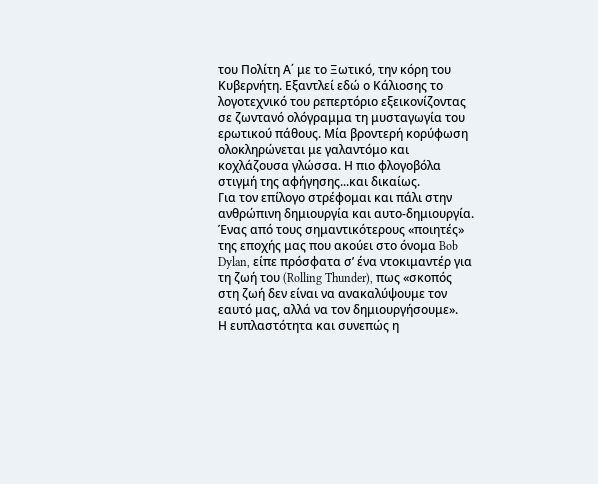του Πολίτη Α΄ με το Ξωτικό, την κόρη του Κυβερνήτη. Εξαντλεί εδώ ο Κάλιοσης το λογοτεχνικό του ρεπερτόριο εξεικονίζοντας σε ζωντανό ολόγραμμα τη μυσταγωγία του ερωτικού πάθους. Μία βροντερή κορύφωση ολοκληρώνεται με γαλαντόμο και κοχλάζουσα γλώσσα. Η πιο φλογοβόλα στιγμή της αφήγησης...και δικαίως.
Για τον επίλογο στρέφομαι και πάλι στην ανθρώπινη δημιουργία και αυτο-δημιουργία.
Ένας από τους σημαντικότερους «ποιητές» της εποχής μας που ακούει στο όνομα Bob Dylan, είπε πρόσφατα σ’ ένα ντοκιμαντέρ για τη ζωή του (Rolling Thunder), πως «σκοπός στη ζωή δεν είναι να ανακαλύψουμε τον εαυτό μας, αλλά να τον δημιουργήσουμε».
Η ευπλαστότητα και συνεπώς η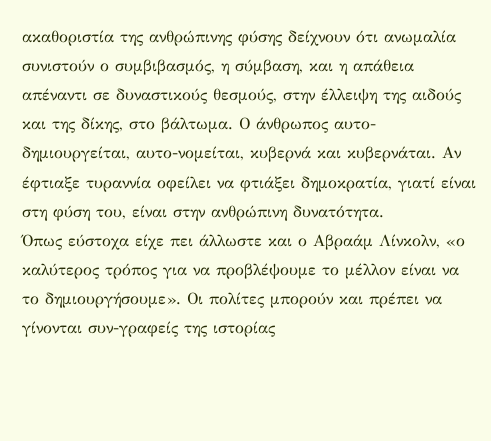ακαθοριστία της ανθρώπινης φύσης δείχνουν ότι ανωμαλία συνιστούν ο συμβιβασμός, η σύμβαση, και η απάθεια απέναντι σε δυναστικούς θεσμούς, στην έλλειψη της αιδούς και της δίκης, στο βάλτωμα. Ο άνθρωπος αυτο-δημιουργείται, αυτο-νομείται, κυβερνά και κυβερνάται. Αν έφτιαξε τυραννία οφείλει να φτιάξει δημοκρατία, γιατί είναι στη φύση του, είναι στην ανθρώπινη δυνατότητα.
Όπως εύστοχα είχε πει άλλωστε και ο Αβραάμ Λίνκολν, «ο καλύτερος τρόπος για να προβλέψουμε το μέλλον είναι να το δημιουργήσουμε». Οι πολίτες μπορούν και πρέπει να γίνονται συν-γραφείς της ιστορίας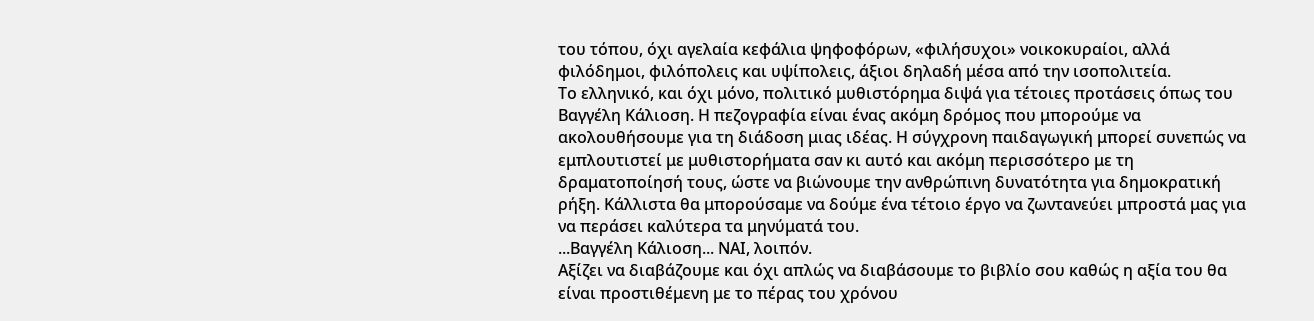του τόπου, όχι αγελαία κεφάλια ψηφοφόρων, «φιλήσυχοι» νοικοκυραίοι, αλλά φιλόδημοι, φιλόπολεις και υψίπολεις, άξιοι δηλαδή μέσα από την ισοπολιτεία.
Το ελληνικό, και όχι μόνο, πολιτικό μυθιστόρημα διψά για τέτοιες προτάσεις όπως του Βαγγέλη Κάλιοση. Η πεζογραφία είναι ένας ακόμη δρόμος που μπορούμε να ακολουθήσουμε για τη διάδοση μιας ιδέας. Η σύγχρονη παιδαγωγική μπορεί συνεπώς να εμπλουτιστεί με μυθιστορήματα σαν κι αυτό και ακόμη περισσότερο με τη δραματοποίησή τους, ώστε να βιώνουμε την ανθρώπινη δυνατότητα για δημοκρατική ρήξη. Κάλλιστα θα μπορούσαμε να δούμε ένα τέτοιο έργο να ζωντανεύει μπροστά μας για να περάσει καλύτερα τα μηνύματά του.
...Βαγγέλη Κάλιοση... ΝΑΙ, λοιπόν.
Αξίζει να διαβάζουμε και όχι απλώς να διαβάσουμε το βιβλίο σου καθώς η αξία του θα είναι προστιθέμενη με το πέρας του χρόνου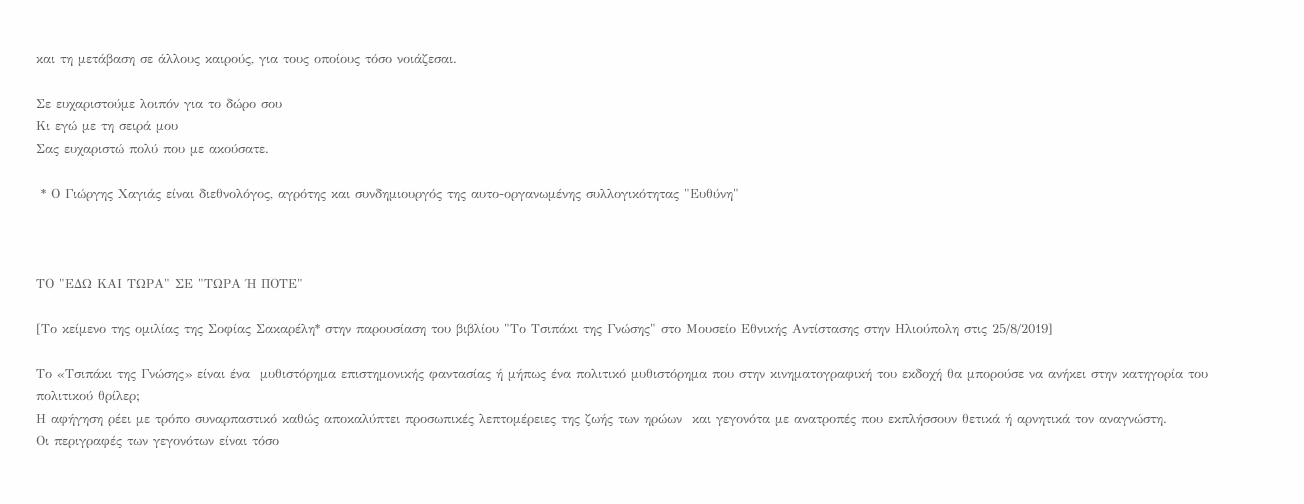και τη μετάβαση σε άλλους καιρούς, για τους οποίους τόσο νοιάζεσαι.

Σε ευχαριστούμε λοιπόν για το δώρο σου
Κι εγώ με τη σειρά μου
Σας ευχαριστώ πολύ που με ακούσατε.

 * Ο Γιώργης Χαγιάς είναι διεθνολόγος, αγρότης και συνδημιουργός της αυτο-οργανωμένης συλλογικότητας "Ευθύνη"



ΤΟ "ΕΔΩ ΚΑΙ ΤΩΡΑ" ΣΕ "ΤΩΡΑ Ή ΠΟΤΕ"

[Το κείμενο της ομιλίας της Σοφίας Σακαρέλη* στην παρουσίαση του βιβλίου "Το Τσιπάκι της Γνώσης" στο Μουσείο Εθνικής Αντίστασης στην Ηλιούπολη στις 25/8/2019]

Το «Τσιπάκι της Γνώσης» είναι ένα  μυθιστόρημα επιστημονικής φαντασίας ή μήπως ένα πολιτικό μυθιστόρημα που στην κινηματογραφική του εκδοχή θα μπορούσε να ανήκει στην κατηγορία του πολιτικού θρίλερ;
Η αφήγηση ρέει με τρόπο συναρπαστικό καθώς αποκαλύπτει προσωπικές λεπτομέρειες της ζωής των ηρώων  και γεγονότα με ανατροπές που εκπλήσσουν θετικά ή αρνητικά τον αναγνώστη.
Οι περιγραφές των γεγονότων είναι τόσο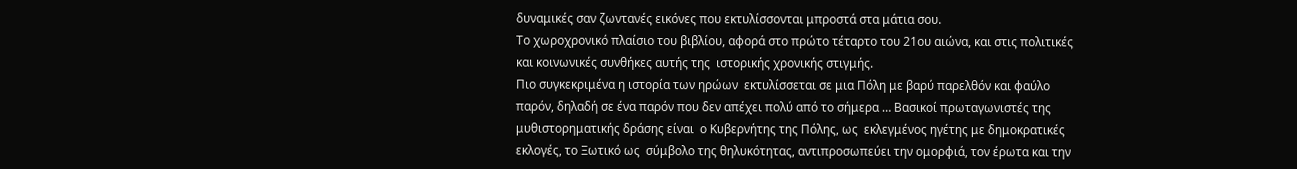δυναμικές σαν ζωντανές εικόνες που εκτυλίσσονται μπροστά στα μάτια σου.
Το χωροχρονικό πλαίσιο του βιβλίου, αφορά στο πρώτο τέταρτο του 21ου αιώνα, και στις πολιτικές και κοινωνικές συνθήκες αυτής της  ιστορικής χρονικής στιγμής.
Πιο συγκεκριμένα η ιστορία των ηρώων  εκτυλίσσεται σε μια Πόλη με βαρύ παρελθόν και φαύλο παρόν, δηλαδή σε ένα παρόν που δεν απέχει πολύ από το σήμερα … Βασικοί πρωταγωνιστές της μυθιστορηματικής δράσης είναι  ο Κυβερνήτης της Πόλης, ως  εκλεγμένος ηγέτης με δημοκρατικές εκλογές, το Ξωτικό ως  σύμβολο της θηλυκότητας, αντιπροσωπεύει την ομορφιά, τον έρωτα και την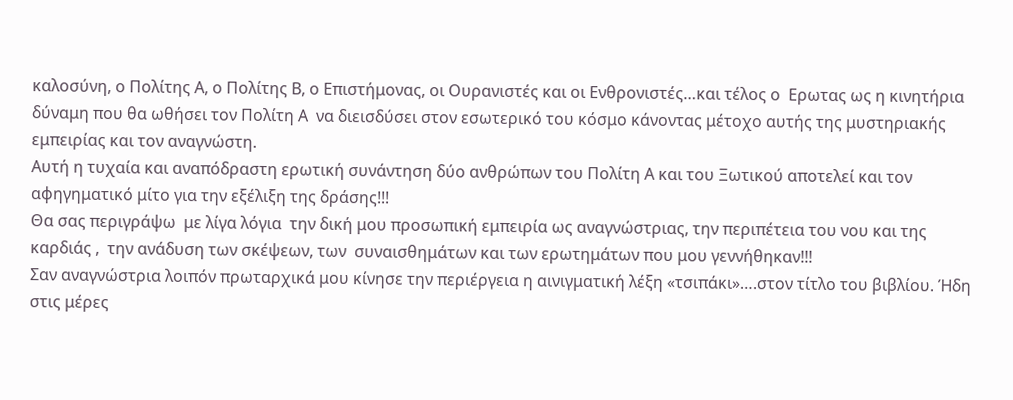καλοσύνη, ο Πολίτης Α, ο Πολίτης Β, ο Επιστήμονας, οι Ουρανιστές και οι Ενθρονιστές…και τέλος ο  Ερωτας ως η κινητήρια δύναμη που θα ωθήσει τον Πολίτη Α  να διεισδύσει στον εσωτερικό του κόσμο κάνοντας μέτοχο αυτής της μυστηριακής εμπειρίας και τον αναγνώστη.
Αυτή η τυχαία και αναπόδραστη ερωτική συνάντηση δύο ανθρώπων του Πολίτη Α και του Ξωτικού αποτελεί και τον αφηγηματικό μίτο για την εξέλιξη της δράσης!!!
Θα σας περιγράψω  με λίγα λόγια  την δική μου προσωπική εμπειρία ως αναγνώστριας, την περιπέτεια του νου και της καρδιάς ,  την ανάδυση των σκέψεων, των  συναισθημάτων και των ερωτημάτων που μου γεννήθηκαν!!!
Σαν αναγνώστρια λοιπόν πρωταρχικά μου κίνησε την περιέργεια η αινιγματική λέξη «τσιπάκι»….στον τίτλο του βιβλίου. Ήδη στις μέρες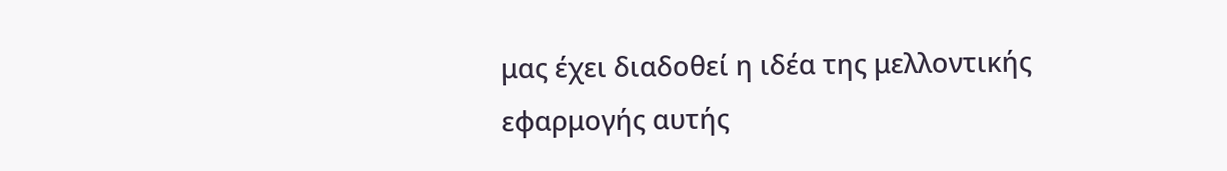μας έχει διαδοθεί η ιδέα της μελλοντικής εφαρμογής αυτής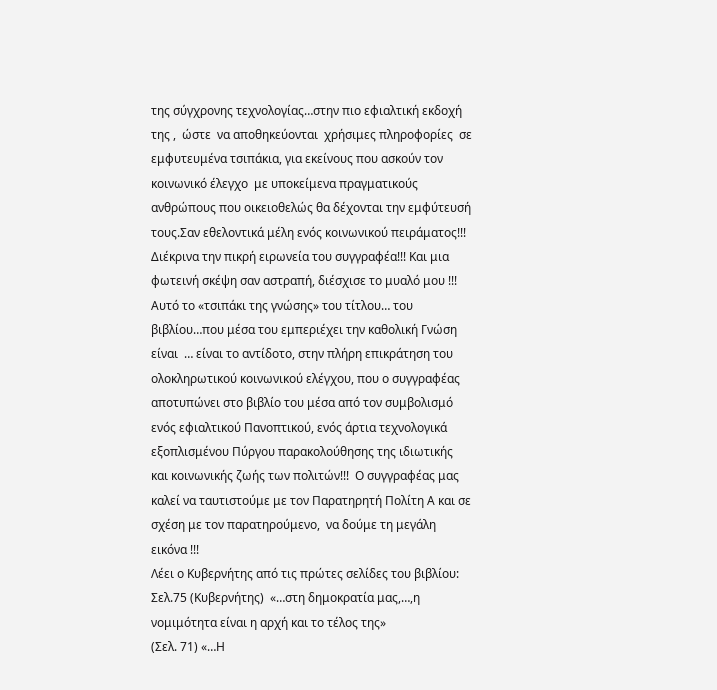της σύγχρονης τεχνολογίας…στην πιο εφιαλτική εκδοχή της ,  ώστε  να αποθηκεύονται  χρήσιμες πληροφορίες  σε εμφυτευμένα τσιπάκια, για εκείνους που ασκούν τον κοινωνικό έλεγχο  με υποκείμενα πραγματικούς ανθρώπους που οικειοθελώς θα δέχονται την εμφύτευσή τους.Σαν εθελοντικά μέλη ενός κοινωνικού πειράματος!!!
Διέκρινα την πικρή ειρωνεία του συγγραφέα!!! Και μια φωτεινή σκέψη σαν αστραπή, διέσχισε το μυαλό μου !!! Αυτό το «τσιπάκι της γνώσης» του τίτλου… του βιβλίου…που μέσα του εμπεριέχει την καθολική Γνώση είναι  … είναι το αντίδοτο, στην πλήρη επικράτηση του ολοκληρωτικού κοινωνικού ελέγχου, που ο συγγραφέας αποτυπώνει στο βιβλίο του μέσα από τον συμβολισμό ενός εφιαλτικού Πανοπτικού, ενός άρτια τεχνολογικά εξοπλισμένου Πύργου παρακολούθησης της ιδιωτικής και κοινωνικής ζωής των πολιτών!!!  Ο συγγραφέας μας καλεί να ταυτιστούμε με τον Παρατηρητή Πολίτη Α και σε σχέση με τον παρατηρούμενο,  να δούμε τη μεγάλη εικόνα !!!
Λέει ο Κυβερνήτης από τις πρώτες σελίδες του βιβλίου:
Σελ.75 (Κυβερνήτης)  «…στη δημοκρατία μας,…,η νομιμότητα είναι η αρχή και το τέλος της»
(Σελ. 71) «…Η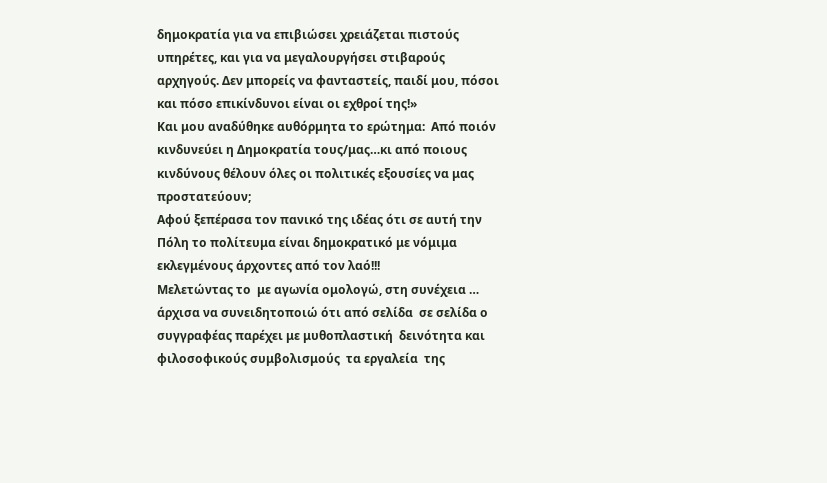δημοκρατία για να επιβιώσει χρειάζεται πιστούς υπηρέτες, και για να μεγαλουργήσει στιβαρούς αρχηγούς. Δεν μπορείς να φανταστείς, παιδί μου, πόσοι και πόσο επικίνδυνοι είναι οι εχθροί της!»
Και μου αναδύθηκε αυθόρμητα το ερώτημα:  Από ποιόν κινδυνεύει η Δημοκρατία τους/μας…κι από ποιους κινδύνους θέλουν όλες οι πολιτικές εξουσίες να μας προστατεύουν;
Αφού ξεπέρασα τον πανικό της ιδέας ότι σε αυτή την Πόλη το πολίτευμα είναι δημοκρατικό με νόμιμα εκλεγμένους άρχοντες από τον λαό!!!
Μελετώντας το  με αγωνία ομολογώ, στη συνέχεια … άρχισα να συνειδητοποιώ ότι από σελίδα  σε σελίδα ο συγγραφέας παρέχει με μυθοπλαστική  δεινότητα και φιλοσοφικούς συμβολισμούς  τα εργαλεία  της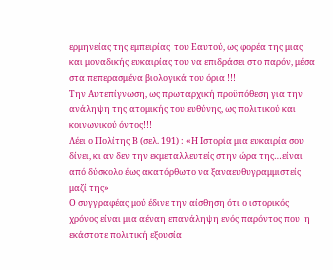ερμηνείας της εμπειρίας  του Εαυτού, ως φορέα της μιας και μοναδικής ευκαιρίας του να επιδράσει στο παρόν, μέσα στα πεπερασμένα βιολογικά του όρια !!!
Την Αυτεπίγνωση, ως πρωταρχική προϋπόθεση για την ανάληψη της ατομικής του ευθύνης, ως πολιτικού και κοινωνικού όντος!!!
Λέει ο Πολίτης Β (σελ. 191) : «Η Ιστορία μια ευκαιρία σου δίνει, κι αν δεν την εκμεταλλευτείς στην ώρα της…είναι από δύσκολο έως ακατόρθωτο να ξαναευθυγραμμιστείς μαζί της»
Ο συγγραφέας μού έδινε την αίσθηση ότι ο ιστορικός χρόνος είναι μια αέναη επανάληψη ενός παρόντος που  η εκάστοτε πολιτική εξουσία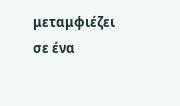μεταμφιέζει  σε ένα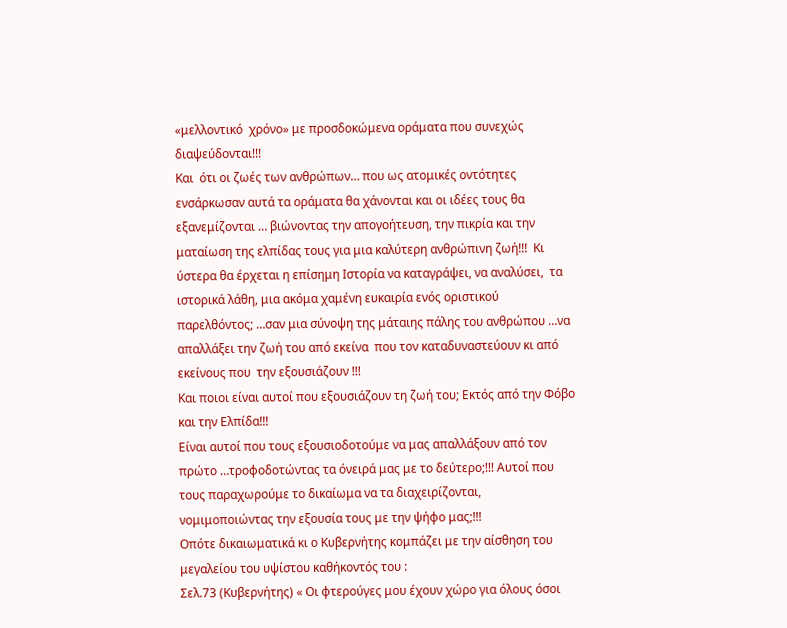«μελλοντικό  χρόνο» με προσδοκώμενα οράματα που συνεχώς διαψεύδονται!!!
Και  ότι οι ζωές των ανθρώπων… που ως ατομικές οντότητες ενσάρκωσαν αυτά τα οράματα θα χάνονται και οι ιδέες τους θα εξανεμίζονται … βιώνοντας την απογοήτευση, την πικρία και την ματαίωση της ελπίδας τους για μια καλύτερη ανθρώπινη ζωή!!!  Κι ύστερα θα έρχεται η επίσημη Ιστορία να καταγράψει, να αναλύσει,  τα ιστορικά λάθη, μια ακόμα χαμένη ευκαιρία ενός οριστικού παρελθόντος; …σαν μια σύνοψη της μάταιης πάλης του ανθρώπου …να απαλλάξει την ζωή του από εκείνα  που τον καταδυναστεύουν κι από εκείνους που  την εξουσιάζουν !!!
Και ποιοι είναι αυτοί που εξουσιάζουν τη ζωή του; Εκτός από την Φόβο και την Ελπίδα!!!
Είναι αυτοί που τους εξουσιοδοτούμε να μας απαλλάξουν από τον πρώτο …τροφοδοτώντας τα όνειρά μας με το δεύτερο;!!! Αυτοί που τους παραχωρούμε το δικαίωμα να τα διαχειρίζονται, νομιμοποιώντας την εξουσία τους με την ψήφο μας;!!!
Οπότε δικαιωματικά κι ο Κυβερνήτης κομπάζει με την αίσθηση του μεγαλείου του υψίστου καθήκοντός του :
Σελ.73 (Κυβερνήτης) « Οι φτερούγες μου έχουν χώρο για όλους όσοι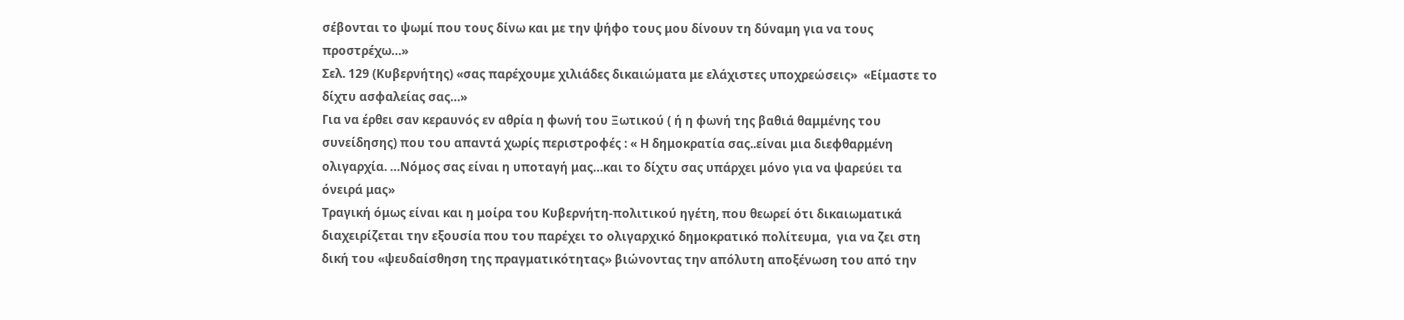σέβονται το ψωμί που τους δίνω και με την ψήφο τους μου δίνουν τη δύναμη για να τους προστρέχω…»
Σελ. 129 (Κυβερνήτης) «σας παρέχουμε χιλιάδες δικαιώματα με ελάχιστες υποχρεώσεις»  «Είμαστε το δίχτυ ασφαλείας σας…»
Για να έρθει σαν κεραυνός εν αθρία η φωνή του Ξωτικού ( ή η φωνή της βαθιά θαμμένης του συνείδησης) που του απαντά χωρίς περιστροφές : « Η δημοκρατία σας..είναι μια διεφθαρμένη ολιγαρχία. …Νόμος σας είναι η υποταγή μας…και το δίχτυ σας υπάρχει μόνο για να ψαρεύει τα όνειρά μας»
Τραγική όμως είναι και η μοίρα του Κυβερνήτη-πολιτικού ηγέτη, που θεωρεί ότι δικαιωματικά διαχειρίζεται την εξουσία που του παρέχει το ολιγαρχικό δημοκρατικό πολίτευμα,  για να ζει στη δική του «ψευδαίσθηση της πραγματικότητας» βιώνοντας την απόλυτη αποξένωση του από την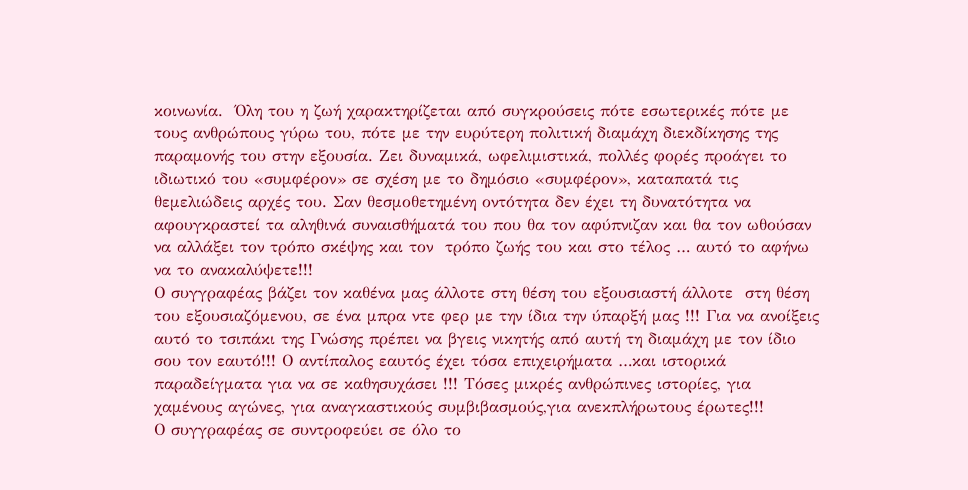κοινωνία.  Όλη του η ζωή χαρακτηρίζεται από συγκρούσεις πότε εσωτερικές πότε με τους ανθρώπους γύρω του, πότε με την ευρύτερη πολιτική διαμάχη διεκδίκησης της παραμονής του στην εξουσία. Ζει δυναμικά, ωφελιμιστικά, πολλές φορές προάγει το ιδιωτικό του «συμφέρον» σε σχέση με το δημόσιο «συμφέρον», καταπατά τις θεμελιώδεις αρχές του. Σαν θεσμοθετημένη οντότητα δεν έχει τη δυνατότητα να αφουγκραστεί τα αληθινά συναισθήματά του που θα τον αφύπνιζαν και θα τον ωθούσαν να αλλάξει τον τρόπο σκέψης και τον  τρόπο ζωής του και στο τέλος … αυτό το αφήνω να το ανακαλύψετε!!!
Ο συγγραφέας βάζει τον καθένα μας άλλοτε στη θέση του εξουσιαστή άλλοτε  στη θέση του εξουσιαζόμενου, σε ένα μπρα ντε φερ με την ίδια την ύπαρξή μας !!! Για να ανοίξεις αυτό το τσιπάκι της Γνώσης πρέπει να βγεις νικητής από αυτή τη διαμάχη με τον ίδιο σου τον εαυτό!!! Ο αντίπαλος εαυτός έχει τόσα επιχειρήματα …και ιστορικά παραδείγματα για να σε καθησυχάσει !!! Τόσες μικρές ανθρώπινες ιστορίες, για χαμένους αγώνες, για αναγκαστικούς συμβιβασμούς,για ανεκπλήρωτους έρωτες!!!
Ο συγγραφέας σε συντροφεύει σε όλο το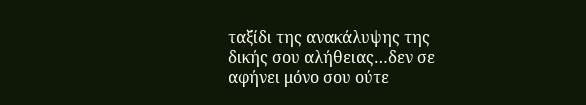ταξίδι της ανακάλυψης της δικής σου αλήθειας…δεν σε αφήνει μόνο σου ούτε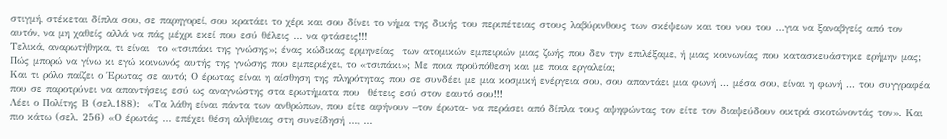στιγμή, στέκεται δίπλα σου, σε παρηγορεί, σου κρατάει το χέρι και σου δίνει το νήμα της δικής του περιπέτειας στους λαβύρινθους των σκέψεων και του νου του …για να ξαναβγείς από τον αυτόν, να μη χαθείς αλλά να πάς μέχρι εκεί που εσύ θέλεις … να φτάσεις!!!
Τελικά, αναρωτήθηκα, τι είναι  το «τσιπάκι της γνώσης»; ένας κώδικας ερμηνείας  των ατομικών εμπειριών μιας ζωής που δεν την επιλέξαμε, ή μιας κοινωνίας που κατασκευάστηκε ερήμην μας;
Πώς μπορώ να γίνω κι εγώ κοινωνός αυτής της γνώσης που εμπεριέχει, το «τσιπάκι»; Με ποια προϋπόθεση και με ποια εργαλεία;
Και τι ρόλο παίζει ο Έρωτας σε αυτό; Ο έρωτας είναι η αίσθηση της πληρότητας που σε συνδέει με μια κοσμική ενέργεια σου, σου απαντάει μια φωνή … μέσα σου, είναι η φωνή … του συγγραφέα  που σε παροτρύνει να απαντήσεις εσύ ως αναγνώστης στα ερωτήματα που  θέτεις εσύ στον εαυτό σου!!!
Λέει ο Πολίτης Β (σελ.188):  «Τα λάθη είναι πάντα των ανθρώπων, που είτε αφήνουν –τον έρωτα- να περάσει από δίπλα τους αψηφώντας τον είτε τον διαψεύδουν οικτρά σκοτώνοντάς τον». Και πιο κάτω (σελ. 256) «Ο έρωτάς … επέχει θέση αλήθειας στη συνείδησή …, …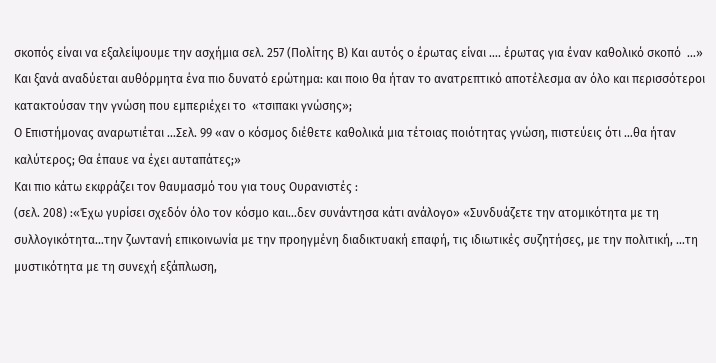σκοπός είναι να εξαλείψουμε την ασχήμια σελ. 257 (Πολίτης Β) Και αυτός ο έρωτας είναι …. έρωτας για έναν καθολικό σκοπό  …»
Και ξανά αναδύεται αυθόρμητα ένα πιο δυνατό ερώτημα: και ποιο θα ήταν το ανατρεπτικό αποτέλεσμα αν όλο και περισσότεροι κατακτούσαν την γνώση που εμπεριέχει το  «τσιπακι γνώσης»;
Ο Επιστήμονας αναρωτιέται …Σελ. 99 «αν ο κόσμος διέθετε καθολικά μια τέτοιας ποιότητας γνώση, πιστεύεις ότι …θα ήταν καλύτερος; Θα έπαυε να έχει αυταπάτες;»
Και πιο κάτω εκφράζει τον θαυμασμό του για τους Ουρανιστές :
(σελ. 208) :«Έχω γυρίσει σχεδόν όλο τον κόσμο και…δεν συνάντησα κάτι ανάλογο» «Συνδυάζετε την ατομικότητα με τη συλλογικότητα…την ζωντανή επικοινωνία με την προηγμένη διαδικτυακή επαφή, τις ιδιωτικές συζητήσες, με την πολιτική, …τη μυστικότητα με τη συνεχή εξάπλωση,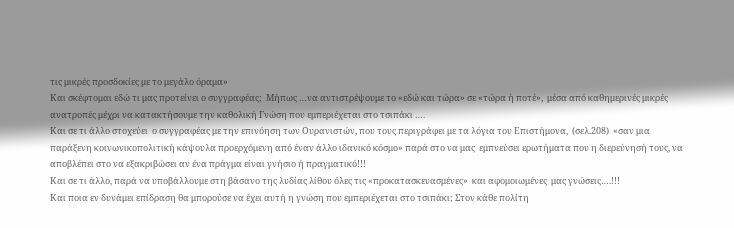τις μικρές προσδοκίες με το μεγάλο όραμα»
Και σκέφτομαι εδώ τι μας προτείνει ο συγγραφέας;  Μήπως …να αντιστρέψουμε το «εδώ και τώρα» σε «τώρα ή ποτέ»,  μέσα από καθημερινές μικρές ανατροπές μέχρι να κατακτήσουμε την καθολική Γνώση που εμπεριέχεται στο τσιπάκι ….
Και σε τι άλλο στοχεύει  ο συγγραφέας με την επινόηση των Ουρανιστών, που τους περιγράφει με τα λόγια του Επιστήμονα,  (σελ.208)  «σαν μια παράξενη κοινωνικοπολιτική κάψουλα προερχόμενη από έναν άλλο ιδανικό κόσμο» παρά στο να μας  εμπνεύσει ερωτήματα που η διερεύνησή τους, να αποβλέπει στο να εξακριβώσει αν ένα πράγμα είναι γνήσιο ή πραγματικό!!!
Και σε τι άλλο, παρά να υποβάλλουμε στη βάσανο της λυδίας λίθου όλες τις «προκατασκευασμένες»  και αφομοιωμένες  μας γνώσεις….!!!
Και ποια εν δυνάμει επίδραση θα μπορούσε να έχει αυτή η γνώση που εμπεριέχεται στο τσιπάκι; Στον κάθε πολίτη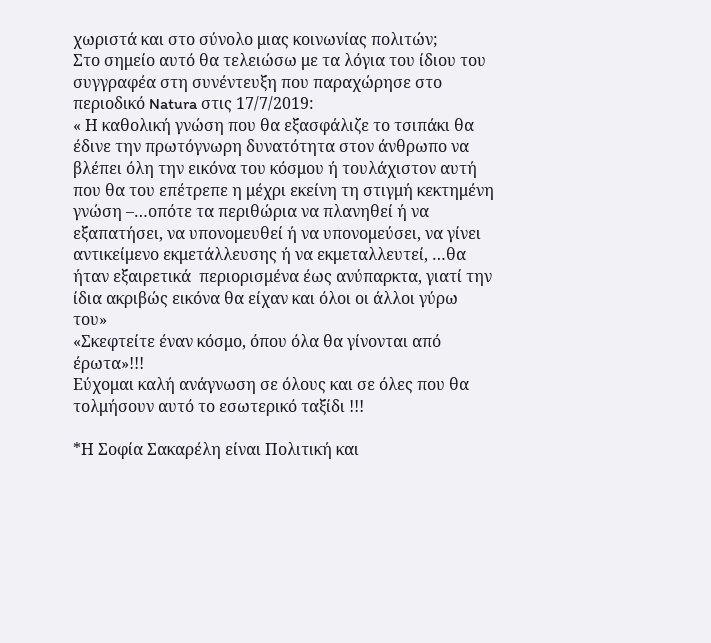χωριστά και στο σύνολο μιας κοινωνίας πολιτών;
Στο σημείο αυτό θα τελειώσω με τα λόγια του ίδιου του συγγραφέα στη συνέντευξη που παραχώρησε στο περιοδικό Natura στις 17/7/2019:
« Η καθολική γνώση που θα εξασφάλιζε το τσιπάκι θα έδινε την πρωτόγνωρη δυνατότητα στον άνθρωπο να βλέπει όλη την εικόνα του κόσμου ή τουλάχιστον αυτή που θα του επέτρεπε η μέχρι εκείνη τη στιγμή κεκτημένη γνώση –…οπότε τα περιθώρια να πλανηθεί ή να εξαπατήσει, να υπονομευθεί ή να υπονομεύσει, να γίνει αντικείμενο εκμετάλλευσης ή να εκμεταλλευτεί, …θα ήταν εξαιρετικά  περιορισμένα έως ανύπαρκτα, γιατί την ίδια ακριβώς εικόνα θα είχαν και όλοι οι άλλοι γύρω του»
«Σκεφτείτε έναν κόσμο, όπου όλα θα γίνονται από έρωτα»!!!
Εύχομαι καλή ανάγνωση σε όλους και σε όλες που θα τολμήσουν αυτό το εσωτερικό ταξίδι !!!

*Η Σοφία Σακαρέλη είναι Πολιτική και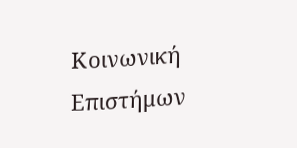Κοινωνική Επιστήμων